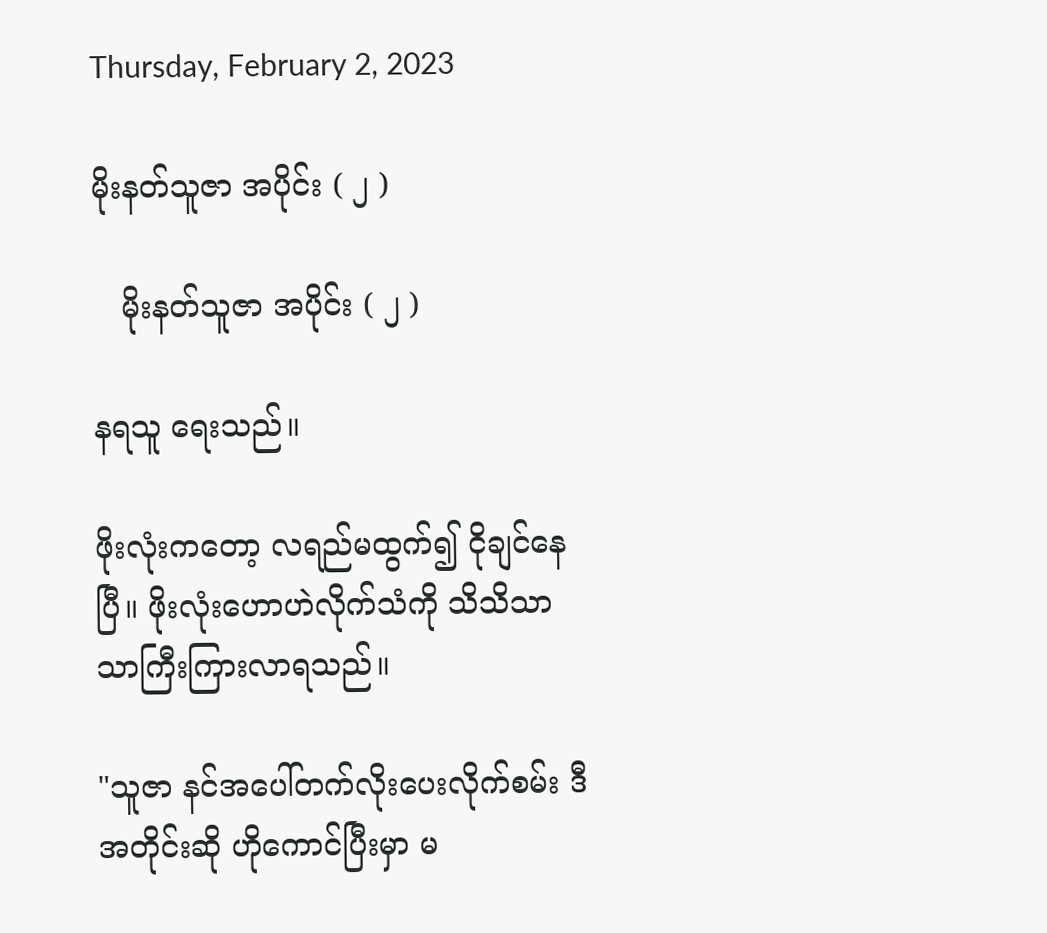Thursday, February 2, 2023

မိုးနတ်သူဇာ အပိုင်း ( ၂ )

   မိုးနတ်သူဇာ အပိုင်း ( ၂ )

နရသူ ရေးသည်။

ဖိုးလုံးကတော့ လရည်မထွက်၍ ငိုချင်နေပြီ။ ဖိုးလုံးဟောဟဲလိုက်သံကို သိသိသာသာကြီးကြားလာရသည်။

"သူဇာ နင်အပေါ်တက်လိုးပေးလိုက်စမ်း ဒီအတိုင်းဆို ဟိုကောင်ပြီးမှာ မ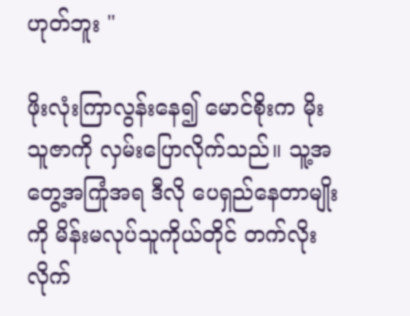ဟုတ်ဘူး "

ဖိုးလုံးကြာလွန်းနေ၍ မောင်စိုးက မိုးသူဇာကို လှမ်းပြောလိုက်သည်။ သူ့အတွေ့အကြုံအရ ဒီလို ပေရှည်နေတာမျိုးကို မိန်းမလုပ်သူကိုယ်တိုင် တက်လိုးလိုက်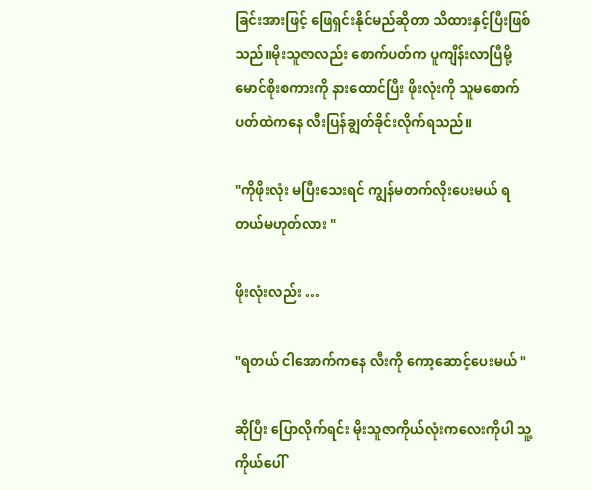ခြင်းအားဖြင့် ဖြေရှင်းနိုင်မည်ဆိုတာ သိထားနှင့်ပြီးဖြစ်သည်။မိုးသူဇာလည်း စောက်ပတ်က ပူကျိန်းလာပြီမို့ မောင်စိုးစကားကို နားထောင်ပြီး ဖိုးလုံးကို သူမစောက်ပတ်ထဲကနေ လီးပြန်ချွတ်ခိုင်းလိုက်ရသည်။

"ကိုဖိုးလုံး မပြီးသေးရင် ကျွန်မတက်လိုးပေးမယ် ရတယ်မဟုတ်လား "

ဖိုးလုံးလည်း …

"ရတယ် ငါအောက်ကနေ လီးကို ကော့ဆောင့်ပေးမယ် "

ဆိုပြီး ပြောလိုက်ရင်း မိုးသူဇာကိုယ်လုံးကလေးကိုပါ သူ့ကိုယ်ပေါ်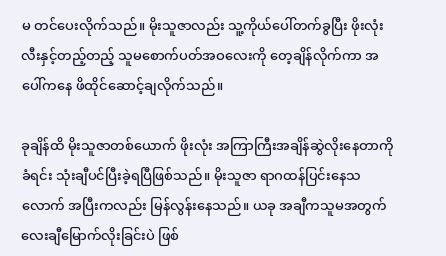မ တင်ပေးလိုက်သည်။ မိုးသူဇာလည်း သူ့ကိုယ်ပေါ်တက်ခွပြီး ဖိုးလုံးလီးနှင့်တည့်တည့် သူမစောက်ပတ်အဝလေးကို တေ့ချိန်လိုက်ကာ အပေါ်ကနေ ဖိထိုင်ဆောင့်ချလိုက်သည်။

ခုချိန်ထိ မိုးသူဇာတစ်ယောက် ဖိုးလုံး အကြာကြီးအချိန်ဆွဲလိုးနေတာကိုခံရင်း သုံးချီပင်ပြီးခဲ့ရပြီဖြစ်သည်။ မိုးသူဇာ ရာဂထန်ပြင်းနေသလောက် အပြီးကလည်း မြန်လွန်းနေသည်။ ယခု အချီကသူမအတွက် လေးချီမြောက်လိုးခြင်းပဲ ဖြစ်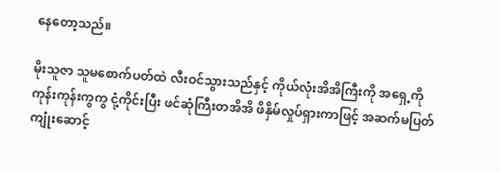နေတော့သည်။

မိုးသူဇာ သူမစောက်ပတ်ထဲ လီးဝင်သွားသည်နှင့် ကိုယ်လုံးအိအိကြီးကို အရှေ့ကို ကုန်းကုန်းကွကွ ငုံ့ကိုင်းပြီး ဖင်ဆုံကြီးတအိအိ ဖိနှိမ်လှုပ်ရှားကာဖြင့် အဆက်မပြတ်ကျုံးဆောင့်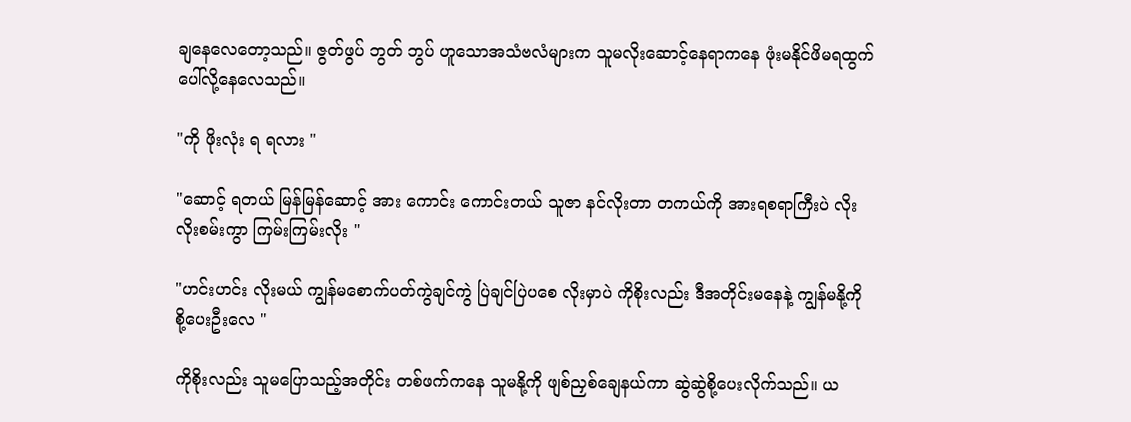ချနေလေတော့သည်။ ဇွတ်ဖွပ် ဘွတ် ဘွပ် ဟူသောအသံဗလံများက သူမလိုးဆောင့်နေရာကနေ ဖုံးမနိုင်ဖိမရထွက်ပေါ်လို့နေလေသည်။

"ကို ဖိုးလုံး ရ ရလား "

"ဆောင့် ရတယ် မြန်မြန်ဆောင့် အား ကောင်း ကောင်းတယ် သူဇာ နင်လိုးတာ တကယ်ကို အားရစရာကြီးပဲ လိုး လိုးစမ်းကွာ ကြမ်းကြမ်းလိုး "

"ဟင်းဟင်း လိုးမယ် ကျွန်မစောက်ပတ်ကွဲချင်ကွဲ ပြဲချင်ပြဲပစေ လိုးမှာပဲ ကိုစိုးလည်း ဒီအတိုင်းမနေနဲ့ ကျွန်မနို့ကို စို့ပေးဦးလေ "

ကိုစိုးလည်း သူမပြောသည့်အတိုင်း တစ်ဖက်ကနေ သူမနို့ကို ဖျစ်ညှစ်ချေနယ်ကာ ဆွဲဆွဲစို့ပေးလိုက်သည်။ ယ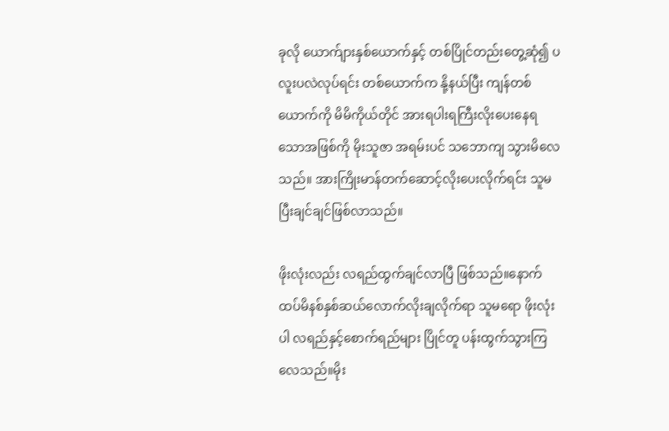ခုလို ယောက်ျားနှစ်ယောက်နှင့် တစ်ပြိုင်တည်းတွေ့ဆုံ၍ ပလူးပလဲလုပ်ရင်း တစ်ယောက်က နို့နယ်ပြီး ကျန်တစ်ယောက်ကို မိမိကိုယ်တိုင် အားရပါးရကြီးလိုးပေးနေရသောအဖြစ်ကို မိုးသူဇာ အရမ်းပင် သဘောကျ သွားမိလေသည်။ အားကြိုးမာန်တက်ဆောင့်လိုးပေးလိုက်ရင်း သူမ ပြီးချင်ချင်ဖြစ်လာသည်။

ဖိုးလုံးလည်း လရည်ထွက်ချင်လာပြီ ဖြစ်သည်။နောက်ထပ်မိနစ်နှစ်ဆယ်လောက်လိုးချလိုက်ရာ သူမရော ဖိုးလုံးပါ လရည်နှင့်စောက်ရည်များ ပြိုင်တူ ပန်းထွက်သွားကြလေသည်။မိုး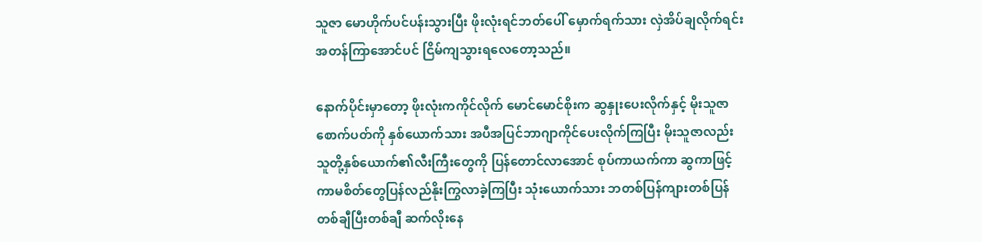သူဇာ မောဟိုက်ပင်ပန်းသွားပြီး ဖိုးလုံးရင်ဘတ်ပေါ် မှောက်ရက်သား လှဲအိပ်ချလိုက်ရင်း အတန်ကြာအောင်ပင် ငြိမ်ကျသွားရလေတော့သည်။

နောက်ပိုင်းမှာတော့ ဖိုးလုံးကကိုင်လိုက် မောင်မောင်စိုးက ဆွနှုးပေးလိုက်နှင့် မိုးသူဇာစောက်ပတ်ကို နှစ်ယောက်သား အပီအပြင်ဘာဂျာကိုင်ပေးလိုက်ကြပြီး မိုးသူဇာလည်း သူတို့နှစ်ယောက်၏လီးကြီးတွေကို ပြန်တောင်လာအောင် စုပ်ကာယက်ကာ ဆွကာဖြင့် ကာမစိတ်တွေပြန်လည်နိုးကြွလာခဲ့ကြပြီး သုံးယောက်သား ဘတစ်ပြန်ကျားတစ်ပြန် တစ်ချီပြီးတစ်ချီ ဆက်လိုးနေ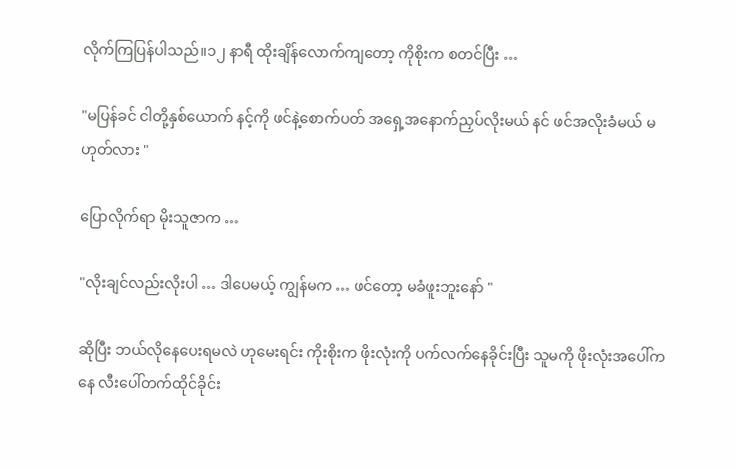လိုက်ကြပြန်ပါသည်။၁၂ နာရီ ထိုးချိန်လောက်ကျတော့ ကိုစိုးက စတင်ပြီး …

"မပြန်ခင် ငါတို့နှစ်ယောက် နင့်ကို ဖင်နဲ့စောက်ပတ် အရှေ့အနောက်ညှပ်လိုးမယ် နင် ဖင်အလိုးခံမယ် မဟုတ်လား "

ပြောလိုက်ရာ မိုးသူဇာက …

"လိုးချင်လည်းလိုးပါ … ဒါပေမယ့် ကျွန်မက … ဖင်တော့ မခံဖူးဘူးနော် "

ဆိုပြီး ဘယ်လိုနေပေးရမလဲ ဟုမေးရင်း ကိုးစိုးက ဖိုးလုံးကို ပက်လက်နေခိုင်းပြီး သူမကို ဖိုးလုံးအပေါ်ကနေ လီးပေါ်တက်ထိုင်ခိုင်း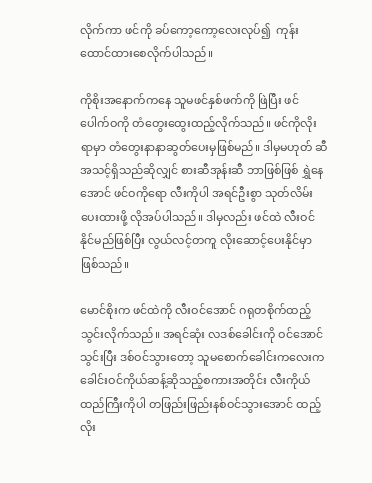လိုက်ကာ ဖင်ကို ခပ်ကော့ကော့လေးလုပ်၍  ကုန်းထောင်ထားစေလိုက်ပါသည်။

ကိုစိုးအနောက်ကနေ သူမဖင်နှစ်ဖက်ကို ဖြဲပြီး ဖင်ပေါက်ဝကို တံတွေးထွေးထည့်လိုက်သည်။ ဖင်ကိုလိုးရာမှာ တံတွေးနာနာဆွတ်ပေးမှဖြစ်မည်။ ဒါမှမဟုတ် ဆီအသင့်ရှိသည်ဆိုလျှင် စားဆီအုန်းဆီ ဘာဖြစ်ဖြစ် ရွှဲနေအောင် ဖင်ဝကိုရော လီးကိုပါ အရင်ဦးစွာ သုတ်လိမ်းပေးထားဖို့ လိုအပ်ပါသည်။ ဒါမှလည်း ဖင်ထဲ လီးဝင်နိုင်မည်ဖြစ်ပြီး လွယ်လင့်တကူ လိုးဆောင့်ပေးနိုင်မှာဖြစ်သည်။

မောင်စိုးက ဖင်ထဲကို လီးဝင်အောင် ဂရုတစိုက်ထည့်သွင်းလိုက်သည်။ အရင်ဆုံး လဒစ်ခေါင်းကို ဝင်အောင်သွင်းပြီး ဒစ်ဝင်သွားတော့ သူမစောက်ခေါင်းကလေးက ခေါင်းဝင်ကိုယ်ဆန့်ဆိုသည့်စကားအတိုင်း လီးကိုယ်ထည်ကြီးကိုပါ တဖြည်းဖြည်းနစ်ဝင်သွားအောင် ထည့်လိုး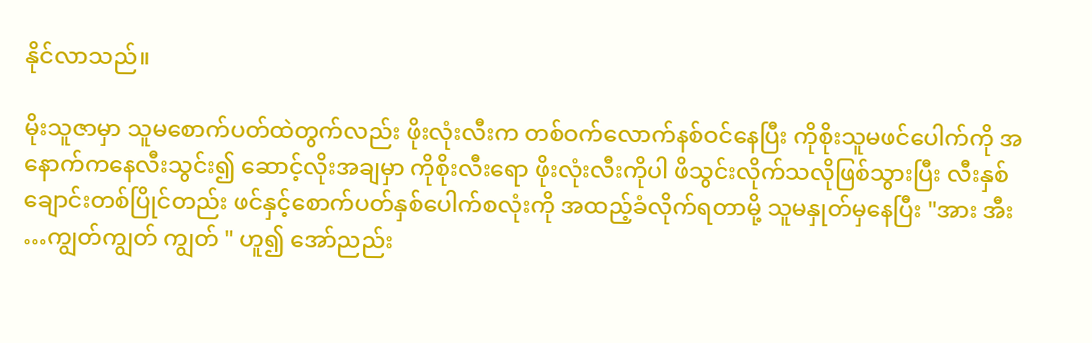နိုင်လာသည်။

မိုးသူဇာမှာ သူမစောက်ပတ်ထဲတွက်လည်း ဖိုးလုံးလီးက တစ်ဝက်လောက်နစ်ဝင်နေပြီး ကိုစိုးသူမဖင်ပေါက်ကို အနောက်ကနေလီးသွင်း၍ ဆောင့်လိုးအချမှာ ကိုစိုးလီးရော ဖိုးလုံးလီးကိုပါ ဖိသွင်းလိုက်သလိုဖြစ်သွားပြီး လီးနှစ်ချောင်းတစ်ပြိုင်တည်း ဖင်နှင့်စောက်ပတ်နှစ်ပေါက်စလုံးကို အထည့်ခံလိုက်ရတာမို့ သူမနှုတ်မှနေပြီး "အား အီး …ကျွတ်ကျွတ် ကျွတ် " ဟူ၍ အော်ညည်း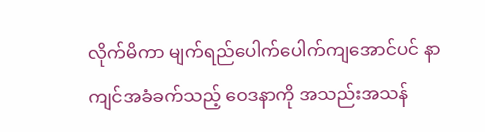လိုက်မိကာ မျက်ရည်ပေါက်ပေါက်ကျအောင်ပင် နာကျင်အခံခက်သည့် ဝေဒနာကို အသည်းအသန်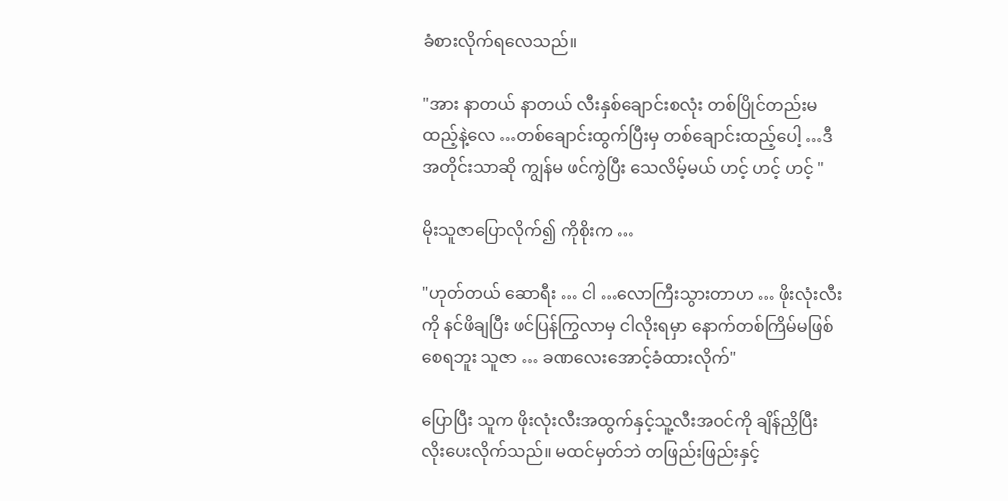ခံစားလိုက်ရလေသည်။

"အား နာတယ် နာတယ် လီးနှစ်ချောင်းစလုံး တစ်ပြိုင်တည်းမထည့်နဲ့လေ …တစ်ချောင်းထွက်ပြီးမှ တစ်ချောင်းထည့်ပေါ့ …ဒီအတိုင်းသာဆို ကျွန်မ ဖင်ကွဲပြီး သေလိမ့်မယ် ဟင့် ဟင့် ဟင့် "

မိုးသူဇာပြောလိုက်၍ ကိုစိုးက …

"ဟုတ်တယ် ဆောရီး … ငါ …လောကြီးသွားတာဟ … ဖိုးလုံးလီးကို နင်ဖိချပြီး ဖင်ပြန်ကြွလာမှ ငါလိုးရမှာ နောက်တစ်ကြိမ်မဖြစ်စေရဘူး သူဇာ … ခဏလေးအောင့်ခံထားလိုက်"

ပြောပြီး သူက ဖိုးလုံးလီးအထွက်နှင့်သူ့လီးအဝင်ကို ချိန်ညှိပြီး လိုးပေးလိုက်သည်။ မထင်မှတ်ဘဲ တဖြည်းဖြည်းနှင့်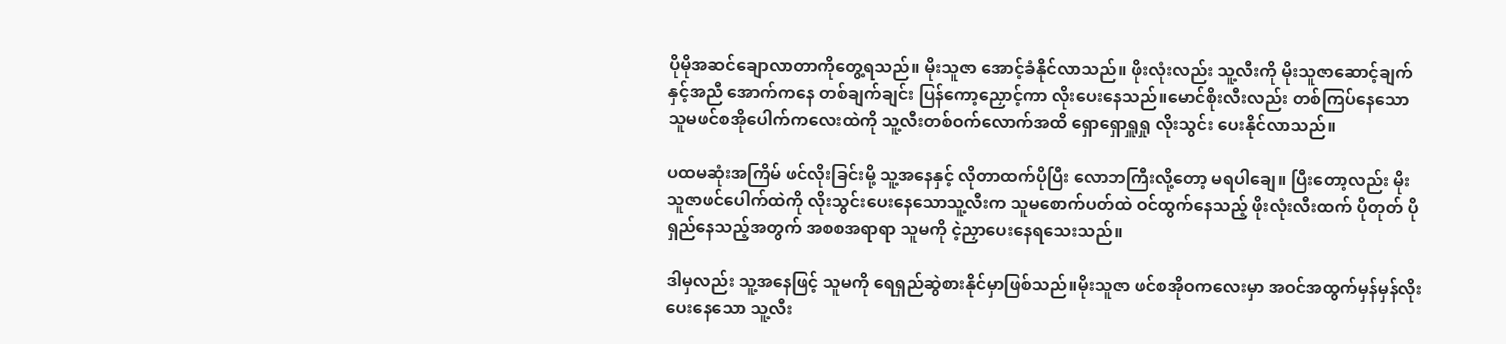ပိုမိုအဆင်ချောလာတာကိုတွေ့ရသည်။ မိုးသူဇာ အောင့်ခံနိုင်လာသည်။ ဖိုးလုံးလည်း သူ့လီးကို မိုးသူဇာဆောင့်ချက်နှင့်အညီ အောက်ကနေ တစ်ချက်ချင်း ပြန်ကော့ညှောင့်ကာ လိုးပေးနေသည်။မောင်စိုးလီးလည်း တစ်ကြပ်နေသော သူမဖင်စအိုပေါက်ကလေးထဲကို သူ့လီးတစ်ဝက်လောက်အထိ ရှောရှောရှူရှု လိုးသွင်း ပေးနိုင်လာသည်။

ပထမဆုံးအကြိမ် ဖင်လိုးခြင်းမို့ သူ့အနေနှင့် လိုတာထက်ပိုပြီး လောဘကြီးလို့တော့ မရပါချေ။ ပြီးတော့လည်း မိုးသူဇာဖင်ပေါက်ထဲကို လိုးသွင်းပေးနေသောသူ့လီးက သူမစောက်ပတ်ထဲ ဝင်ထွက်နေသည့် ဖိုးလုံးလီးထက် ပိုတုတ် ပိုရှည်နေသည့်အတွက် အစစအရာရာ သူမကို ငဲ့ညှာပေးနေရသေးသည်။

ဒါမှလည်း သူ့အနေဖြင့် သူမကို ရေရှည်ဆွဲစားနိုင်မှာဖြစ်သည်။မိုးသူဇာ ဖင်စအိုဝကလေးမှာ အဝင်အထွက်မှန်မှန်လိုးပေးနေသော သူ့လီး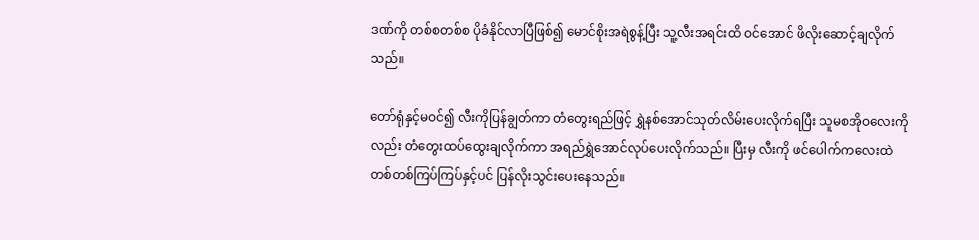ဒဏ်ကို တစ်စတစ်စ ပိုခံနိုင်လာပြီဖြစ်၍ မောင်စိုးအရဲစွန့်ပြီး သူ့လီးအရင်းထိ ဝင်အောင် ဖိလိုးဆောင့်ချလိုက်သည်။

တော်ရုံနှင့်မဝင်၍ လီးကိုပြန်ချွတ်ကာ တံတွေးရည်ဖြင့် ရွှဲနစ်အောင်သုတ်လိမ်းပေးလိုက်ရပြီး သူမစအိုဝလေးကိုလည်း တံတွေးထပ်ထွေးချလိုက်ကာ အရည်ရွှဲအောင်လုပ်ပေးလိုက်သည်။ ပြီးမှ လီးကို ဖင်ပေါက်ကလေးထဲ တစ်တစ်ကြပ်ကြပ်နှင့်ပင် ပြန်လိုးသွင်းပေးနေသည်။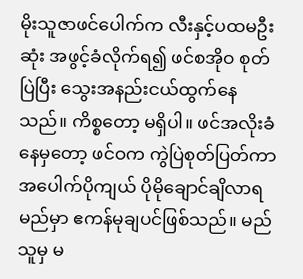မိုးသူဇာဖင်ပေါက်က လီးနှင့်ပထမဦးဆုံး အဖွင့်ခံလိုက်ရ၍ ဖင်စအိုဝ စုတ်ပြဲပြီး သွေးအနည်းငယ်ထွက်နေသည်။ ကိစ္စတော့ မရှိပါ။ ဖင်အလိုးခံနေမှတော့ ဖင်ဝက ကွဲပြဲစုတ်ပြတ်ကာ အပေါက်ပိုကျယ် ပိုမိုချောင်ချိလာရမည်မှာ ဧကန်မုချပင်ဖြစ်သည်။ မည်သူမှ မ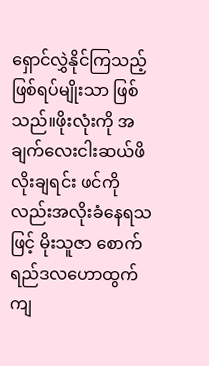ရှောင်လွှဲနိုင်ကြသည့် ဖြစ်ရပ်မျိုးသာ ဖြစ်သည်။ဖိုးလုံးကို အချက်လေးငါးဆယ်ဖိလိုးချရင်း ဖင်ကိုလည်းအလိုးခံနေရသဖြင့် မိုးသူဇာ စောက်ရည်ဒလဟောထွက်ကျ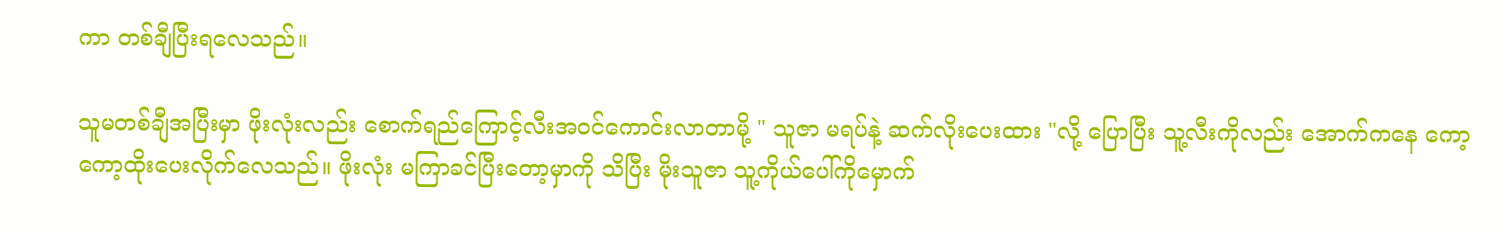ကာ တစ်ချီပြီးရလေသည်။

သူမတစ်ချီအပြီးမှာ ဖိုးလုံးလည်း စောက်ရည်ကြောင့်လီးအဝင်ကောင်းလာတာမို့ " သူဇာ မရပ်နဲ့ ဆက်လိုးပေးထား "လို့ ပြောပြီး သူ့လီးကိုလည်း အောက်ကနေ ကော့ကော့ထိုးပေးလိုက်လေသည်။ ဖိုးလုံး မကြာခင်ပြီးတော့မှာကို သိပြီး မိုးသူဇာ သူ့ကိုယ်ပေါ်ကိုမှောက်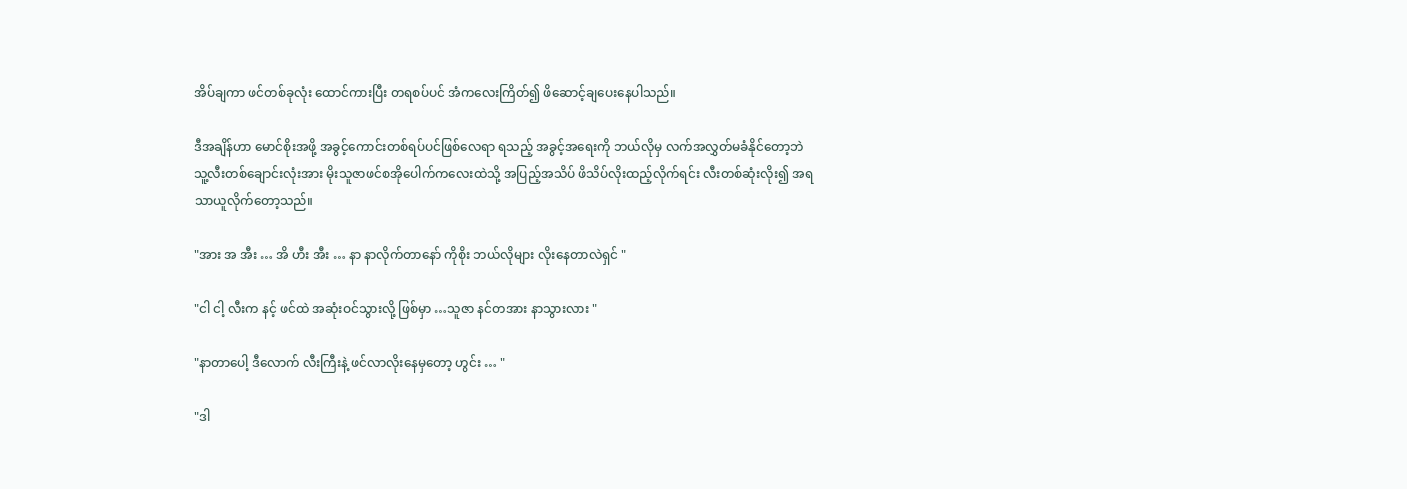အိပ်ချကာ ဖင်တစ်ခုလုံး ထောင်ကားပြီး တရစပ်ပင် အံကလေးကြိတ်၍ ဖိဆောင့်ချပေးနေပါသည်။

ဒီအချိန်ဟာ မောင်စိုးအဖို့ အခွင့်ကောင်းတစ်ရပ်ပင်ဖြစ်လေရာ ရသည့် အခွင့်အရေးကို ဘယ်လိုမှ လက်အလွှတ်မခံနိုင်တော့ဘဲ သူ့လီးတစ်ချောင်းလုံးအား မိုးသူဇာဖင်စအိုပေါက်ကလေးထဲသို့ အပြည့်အသိပ် ဖိသိပ်လိုးထည့်လိုက်ရင်း လီးတစ်ဆုံးလိုး၍ အရသာယူလိုက်တော့သည်။

"အား အ အီး … အိ ဟီး အီး … နာ နာလိုက်တာနော် ကိုစိုး ဘယ်လိုများ လိုးနေတာလဲရှင် "

"ငါ ငါ့ လီးက နင့် ဖင်ထဲ အဆုံးဝင်သွားလို့ ဖြစ်မှာ …သူဇာ နင်တအား နာသွားလား "

"နာတာပေါ့ ဒီလောက် လီးကြီးနဲ့ ဖင်လာလိုးနေမှတော့ ဟွင်း … "

"ဒါ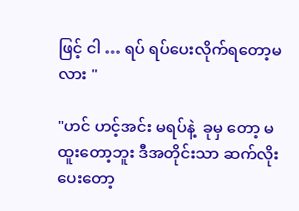ဖြင့် ငါ … ရပ် ရပ်ပေးလိုက်ရတော့မလား "

"ဟင် ဟင့်အင်း မရပ်နဲ့  ခုမှ တော့ မထူးတော့ဘူး ဒီအတိုင်းသာ ဆက်လိုးပေးတော့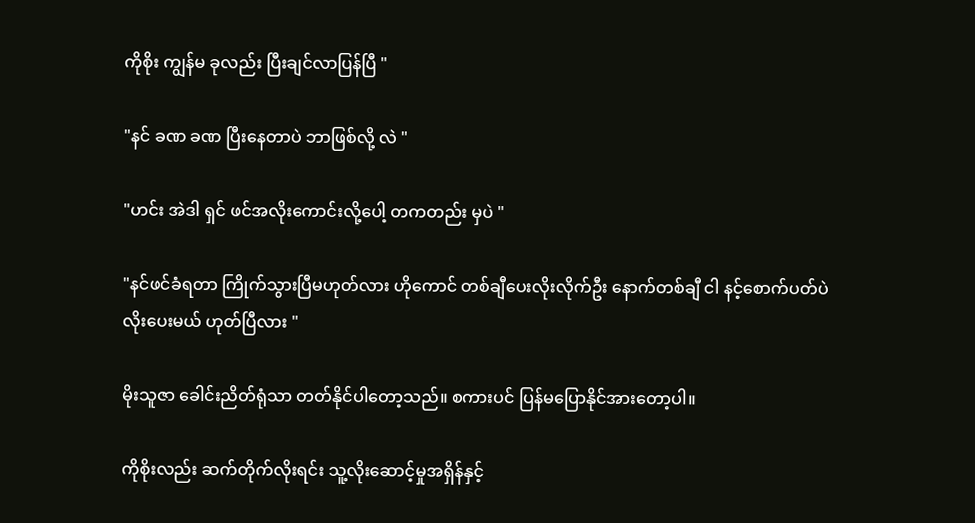ကိုစိုး ကျွန်မ ခုလည်း ပြီးချင်လာပြန်ပြီ "

"နင် ခဏ ခဏ ပြီးနေတာပဲ ဘာဖြစ်လို့ လဲ "

"ဟင်း အဲဒါ ရှင် ဖင်အလိုးကောင်းလို့ပေါ့ တကတည်း မှပဲ "

"နင်ဖင်ခံရတာ ကြိုက်သွားပြီမဟုတ်လား ဟိုကောင် တစ်ချီပေးလိုးလိုက်ဦး နောက်တစ်ချီ ငါ နင့်စောက်ပတ်ပဲ လိုးပေးမယ် ဟုတ်ပြီလား "

မိုးသူဇာ ခေါင်းညိတ်ရုံသာ တတ်နိုင်ပါတော့သည်။ စကားပင် ပြန်မပြောနိုင်အားတော့ပါ။

ကိုစိုးလည်း ဆက်တိုက်လိုးရင်း သူ့လိုးဆောင့်မှုအရှိန်နှင့်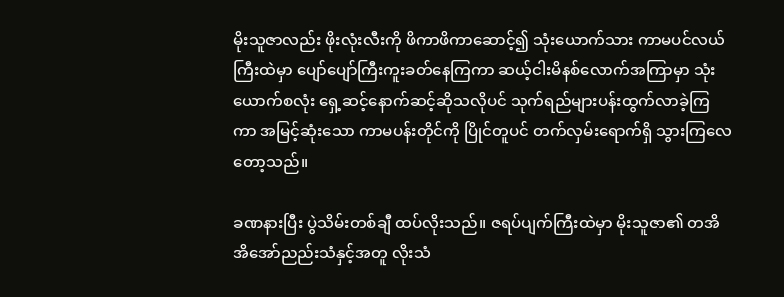မိုးသူဇာလည်း ဖိုးလုံးလီးကို ဖိကာဖိကာဆောင့်၍ သုံးယောက်သား ကာမပင်လယ်ကြီးထဲမှာ ပျော်ပျော်ကြီးကူးခတ်နေကြကာ ဆယ့်ငါးမိနစ်လောက်အကြာမှာ သုံးယောက်စလုံး ရှေ့ဆင့်နောက်ဆင့်ဆိုသလိုပင် သုက်ရည်များပန်းထွက်လာခဲ့ကြကာ အမြင့်ဆုံးသော ကာမပန်းတိုင်ကို ပြိုင်တူပင် တက်လှမ်းရောက်ရှိ သွားကြလေတော့သည်။

ခဏနားပြီး ပွဲသိမ်းတစ်ချီ ထပ်လိုးသည်။ ဇရပ်ပျက်ကြီးထဲမှာ မိုးသူဇာ၏ တအိအိအော်ညည်းသံနှင့်အတူ လိုးသံ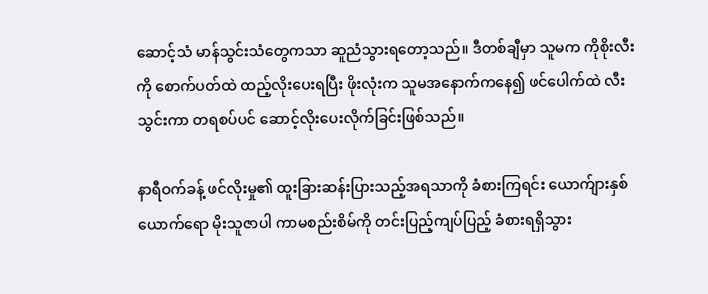ဆောင့်သံ မာန်သွင်းသံတွေကသာ ဆူညံသွားရတော့သည်။ ဒီတစ်ချီမှာ သူမက ကိုစိုးလီးကို စောက်ပတ်ထဲ ထည့်လိုးပေးရပြီး ဖိုးလုံးက သူမအနောက်ကနေ၍ ဖင်ပေါက်ထဲ လီးသွင်းကာ တရစပ်ပင် ဆောင့်လိုးပေးလိုက်ခြင်းဖြစ်သည်။

နာရီဝက်ခန့် ဖင်လိုးမှု၏ ထူးခြားဆန်းပြားသည့်အရသာကို ခံစားကြရင်း ယောက်ျားနှစ်ယောက်ရော မိုးသူဇာပါ ကာမစည်းစိမ်ကို တင်းပြည့်ကျပ်ပြည့် ခံစားရရှိသွား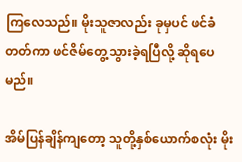ကြလေသည်။ မိုးသူဇာလည်း ခုမှပင် ဖင်ခံတတ်ကာ ဖင်ဇိမ်တွေ့သွားခဲ့ရပြီလို့ ဆိုရပေမည်။

အိမ်ပြန်ချိန်ကျတော့ သူတို့နှစ်ယောက်စလုံး မိုး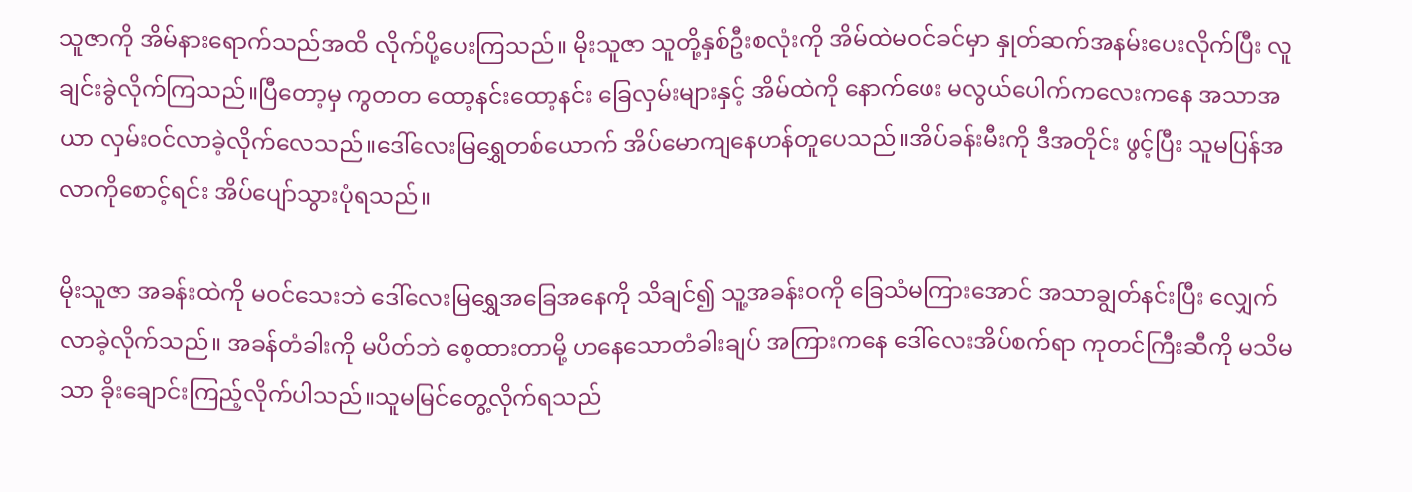သူဇာကို အိမ်နားရောက်သည်အထိ လိုက်ပို့ပေးကြသည်။ မိုးသူဇာ သူတို့နှစ်ဦးစလုံးကို အိမ်ထဲမဝင်ခင်မှာ နှုတ်ဆက်အနမ်းပေးလိုက်ပြီး လူချင်းခွဲလိုက်ကြသည်။ပြီတော့မှ ကွတတ ထော့နင်းထော့နင်း ခြေလှမ်းများနှင့် အိမ်ထဲကို နောက်ဖေး မလွယ်ပေါက်ကလေးကနေ အသာအယာ လှမ်းဝင်လာခဲ့လိုက်လေသည်။ဒေါ်လေးမြရွှေတစ်ယောက် အိပ်မောကျနေဟန်တူပေသည်။အိပ်ခန်းမီးကို ဒီအတိုင်း ဖွင့်ပြီး သူမပြန်အလာကိုစောင့်ရင်း အိပ်ပျော်သွားပုံရသည်။

မိုးသူဇာ အခန်းထဲကို မဝင်သေးဘဲ ဒေါ်လေးမြရွှေအခြေအနေကို သိချင်၍ သူ့အခန်းဝကို ခြေသံမကြားအောင် အသာချွတ်နင်းပြီး လျှေက်လာခဲ့လိုက်သည်။ အခန်တံခါးကို မပိတ်ဘဲ စေ့ထားတာမို့ ဟနေသောတံခါးချပ် အကြားကနေ ဒေါ်လေးအိပ်စက်ရာ ကုတင်ကြီးဆီကို မသိမသာ ခိုးချောင်းကြည့်လိုက်ပါသည်။သူမမြင်တွေ့လိုက်ရသည်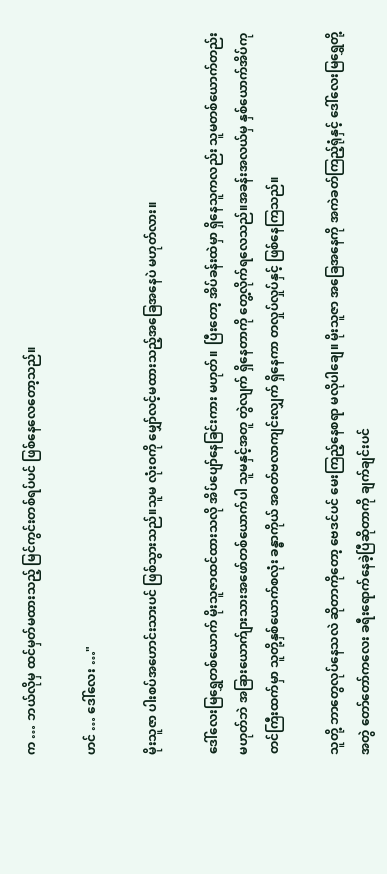က … ဘယ်လိုမှ ထင်မှတ်မထားသည့် မြင်ကွင်းတစ်ရပ်ပင် ဖြစ်နေလေတော့သည်။

ဟင် … ဒေါ်လေး …"

မိုးသူဇာ ပါးစပ်အဟောင်းသားပင် ဖြစ်သွားသည်။သူမ လုံးဝကို မျှော်လင့်မထားသည့်အခြေအနေပဲ မဟုတ်လား။

ဒေါ်လေးမြရွှေတစ်ယောက် မိုးသူဇာထင်ထားသလို အိပ်ပျော်နေခြင်းကား မဟုတ်။  ပြီးတော့ အိပ်ခန်းထဲမှာ ရှိနေသူကလည်း သူမတစ်ယောက်တည်း မဟုတ်ဘဲ အခြားယောက်ျားသားအဖော်တစ်ယောက်ပါ သူမနှင့်အတူ တွဲလျက် ရှိနေတာကို တွေ့လိုက်ရလေသည်။အခန်းအလယ်မှ နှစ်ယောက်အိပ်ကုတင်ကြီးထက်မှာ သူတို့နှစ်ယောက်စလုံး ခန္ဓာကိုယ် အဝတ်ဗလာကျင်းလျှက် ရှိနေကာ တလှုပ်လှုပ်နှင့် ဖြစ်နေကြသည်။

သူတို့ ဘာတွေလုပ်နေသလဲ ဆိုတာကိုတော့ ဗေဒင်ပင် မေးကြည့်နေစရာ မလိုပါချေ။ မိုးသူဇာ အခြေအနေကို အကဲခတ်ကြည့်ရုံနှင့် ဒေါ်လေးမြရွှေတို့ အတွဲ တော်တော်ကလေး ခရီးရောက်နေခဲ့ပြီဆိုတာကို ချက်ချင်းပင်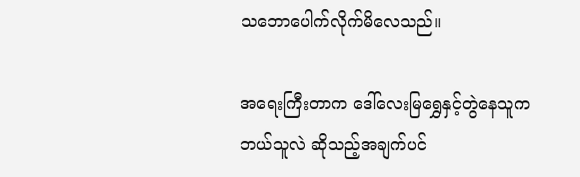သဘောပေါက်လိုက်မိလေသည်။

အရေးကြီးတာက ဒေါ်လေးမြရွှေနှင့်တွဲနေသူက ဘယ်သူလဲ ဆိုသည့်အချက်ပင်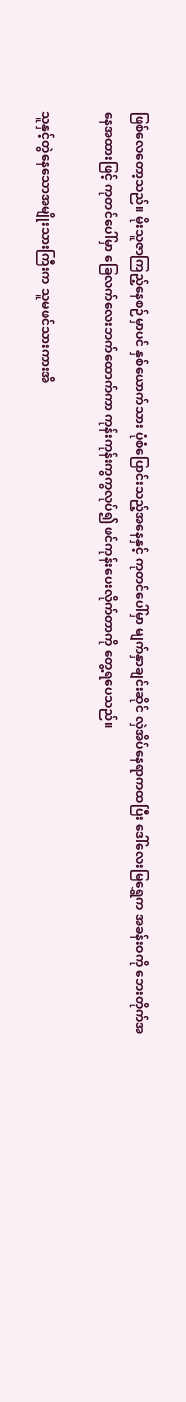ဖြစ်လေတော့သည်။ မိုးသူဇာကြည့်နေစဉ်မှာပင် နှစ်ယောက်သား ပုံစံပြောင်းသည့်အနေနှင့် ကုတင်ပေါ်မှာ မျက်နှာချင်းဆိုင် လှဲအိပ်နေရာကထပြီး ဒေါ်လေးမြရွှေက အခန်းဝကို ဘေးတိုက်အနေအထားဖြင့် ကုတင်ပေါ်မှာ ခြေလက်လေးဘက်ထောက်ကာ ကုန်းကုန်းကွကွလုပ်၍ ဖင်ကုန်းပေးလိုက်တာကို တွေ့ရပေသည်။

သူနှင့်တွဲနေသောအမျိုးသားကြီးက သူမဖင်သားကားအိ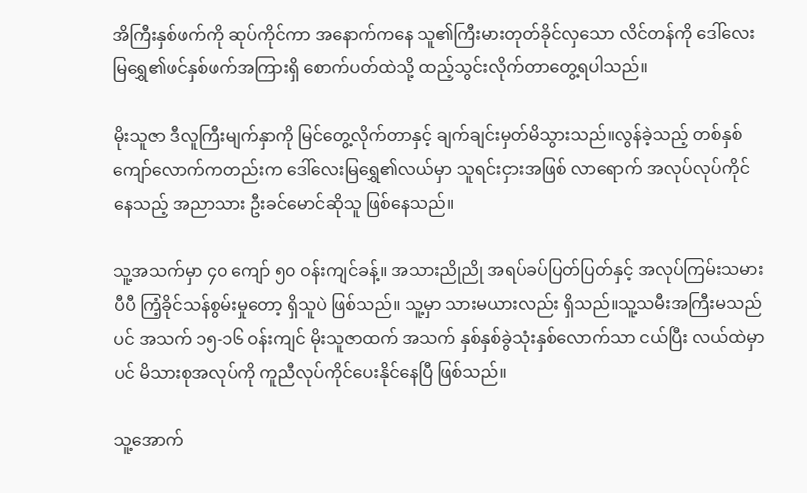အိကြီးနှစ်ဖက်ကို ဆုပ်ကိုင်ကာ အနောက်ကနေ သူ၏ကြီးမားတုတ်ခိုင်လှသော လိင်တန်ကို ဒေါ်လေးမြရွှေ၏ဖင်နှစ်ဖက်အကြားရှိ စောက်ပတ်ထဲသို့ ထည့်သွင်းလိုက်တာတွေ့ရပါသည်။

မိုးသူဇာ ဒီလူကြီးမျက်နှာကို မြင်တွေ့လိုက်တာနှင့် ချက်ချင်းမှတ်မိသွားသည်။လွန်ခဲ့သည့် တစ်နှစ်ကျော်လောက်ကတည်းက ဒေါ်လေးမြရွှေ၏လယ်မှာ သူရင်းငှားအဖြစ် လာရောက် အလုပ်လုပ်ကိုင်နေသည့် အညာသား ဦးခင်မောင်ဆိုသူ ဖြစ်နေသည်။

သူ့အသက်မှာ ၄၀ ကျော် ၅၀ ဝန်းကျင်ခန့်။ အသားညိုညို အရပ်ခပ်ပြတ်ပြတ်နှင့် အလုပ်ကြမ်းသမားပီပီ ကြံ့ခိုင်သန်စွမ်းမှုတော့ ရှိသူပဲ ဖြစ်သည်။ သူ့မှာ သားမယားလည်း ရှိသည်။သူ့သမီးအကြီးမသည်ပင် အသက် ၁၅-၁၆ ဝန်းကျင် မိုးသူဇာထက် အသက် နှစ်နှစ်ခွဲသုံးနှစ်လောက်သာ ငယ်ပြီး လယ်ထဲမှာပင် မိသားစုအလုပ်ကို ကူညီလုပ်ကိုင်ပေးနိုင်နေပြီ ဖြစ်သည်။

သူ့အောက်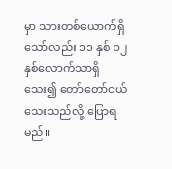မှာ သားတစ်ယောက်ရှိသော်လည်း ၁၁ နှစ် ၁၂ နှစ်လောက်သာရှိသေး၍ တော်တော်ငယ်သေးသည်လို့ ပြောရမည်။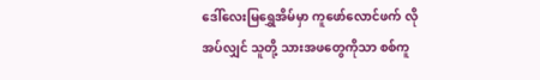ဒေါ်လေးမြရွှေအိမ်မှာ ကူဖော်လောင်ဖက် လိုအပ်လျှင် သူတို့ သားအဖတွေကိုသာ စစ်ကူ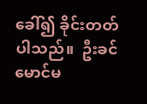ခေါ်၍ ခိုင်းတတ်ပါသည်။  ဦးခင်မောင်မ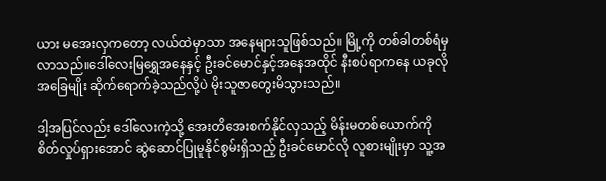ယား မအေးလှကတော့ လယ်ထဲမှာသာ အနေများသူဖြစ်သည်။ မြို့ကို တစ်ခါတစ်ရံမှ လာသည်။ဒေါ်လေးမြရွှေအနေနှင့် ဦးခင်မောင်နှင့်အနေအထိုင် နီးစပ်ရာကနေ ယခုလိုအခြေမျိုး ဆိုက်ရောက်ခဲ့သည်လို့ပဲ မိုးသူဇာတွေးမိသွားသည်။

ဒါ့အပြင်လည်း ဒေါ်လေးကဲ့သို့ အေးတိအေးစက်နိုင်လှသည့် မိန်းမတစ်ယောက်ကို စိတ်လှုပ်ရှားအောင် ဆွဲဆောင်ပြုမူနိုင်စွမ်းရှိသည့် ဦးခင်မောင်လို လူစားမျိုးမှာ သူ့အ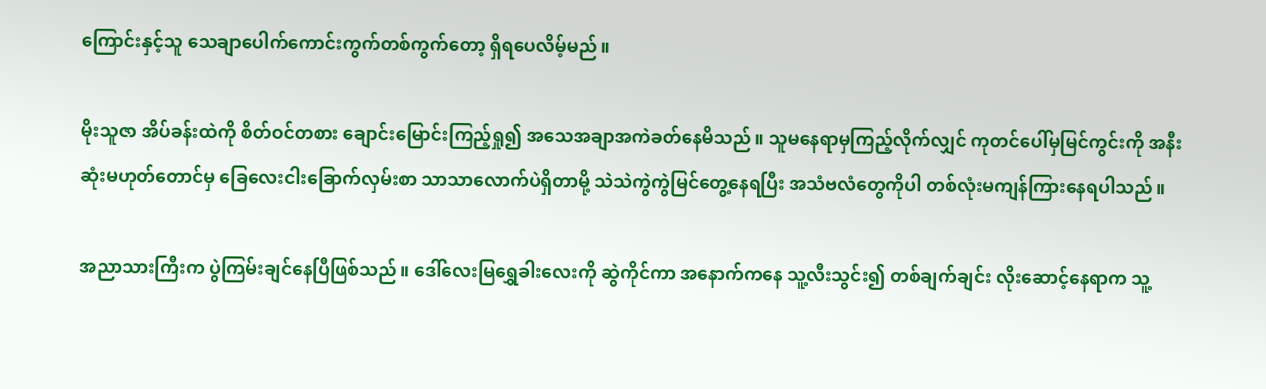ကြောင်းနှင့်သူ သေချာပေါက်ကောင်းကွက်တစ်ကွက်တော့ ရှိရပေလိမ့်မည်။

မိုးသူဇာ အိပ်ခန်းထဲကို စိတ်ဝင်တစား ချောင်းမြောင်းကြည့်ရှု၍ အသေအချာအကဲခတ်နေမိသည်။ သူမနေရာမှကြည့်လိုက်လျှင် ကုတင်ပေါ်မှမြင်ကွင်းကို အနီးဆုံးမဟုတ်တောင်မှ ခြေလေးငါးခြောက်လှမ်းစာ သာသာလောက်ပဲရှိတာမို့ သဲသဲကွဲကွဲမြင်တွေ့နေရပြီး အသံဗလံတွေကိုပါ တစ်လုံးမကျန်ကြားနေရပါသည်။

အညာသားကြီးက ပွဲကြမ်းချင်နေပြီဖြစ်သည်။ ဒေါ်လေးမြရွှေခါးလေးကို ဆွဲကိုင်ကာ အနောက်ကနေ သူ့လီးသွင်း၍ တစ်ချက်ချင်း လိုးဆောင့်နေရာက သူ့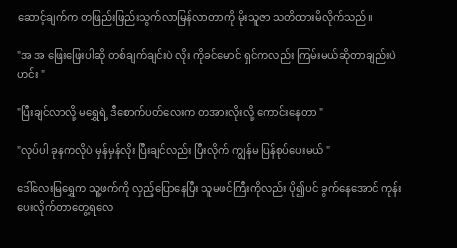ဆောင့်ချက်က တဖြည်းဖြည်းသွက်လာမြန်လာတာကို မိုးသူဇာ သတိထားမိလိုက်သည်။

"အ အ ဖြေးဖြေးပါဆို တစ်ချက်ချင်းပဲ လိုး ကိုခင်မောင် ရှင်ကလည်း ကြမ်းမယ်ဆိုတာချည်းပဲ ဟင်း "

"ပြီးချင်လာလို့ မရွှေရဲ့ ဒီစောက်ပတ်လေးက တအားလိုးလို့ ကောင်းနေတာ "

"လုပ်ပါ ခုနကလိုပဲ မှန်မှန်လိုး ပြီးချင်လည်း ပြီးလိုက် ကျွန်မ ပြန်စုပ်ပေးမယ် "

ဒေါ်လေးမြရွှေက သူ့ဖက်ကို လှည့်ပြောနေပြီး သူမဖင်ကြီးကိုလည်း ပို၍ပင် ခွက်နေအောင် ကုန်းပေးလိုက်တာတွေ့ရလေ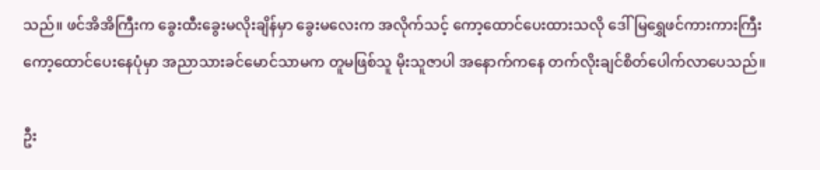သည်။ ဖင်အိအိကြီးက ခွေးထီးခွေးမလိုးချိန်မှာ ခွေးမလေးက အလိုက်သင့် ကော့ထောင်ပေးထားသလို ဒေါ်မြရွှေဖင်ကားကားကြီး ကော့ထောင်ပေးနေပုံမှာ အညာသားခင်မောင်သာမက တူမဖြစ်သူ မိုးသူဇာပါ အနောက်ကနေ တက်လိုးချင်စိတ်ပေါက်လာပေသည်။

ဦး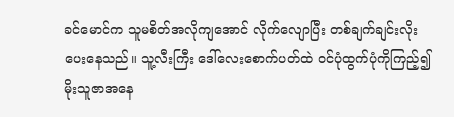ခင်မောင်က သူမစိတ်အလိုကျအောင် လိုက်လျောပြီး တစ်ချက်ချင်းလိုးပေးနေသည်။ သူ့လီးကြီး ဒေါ်လေးစောက်ပတ်ထဲ ဝင်ပုံထွက်ပုံကိုကြည့်၍ မိုးသူဇာအနေ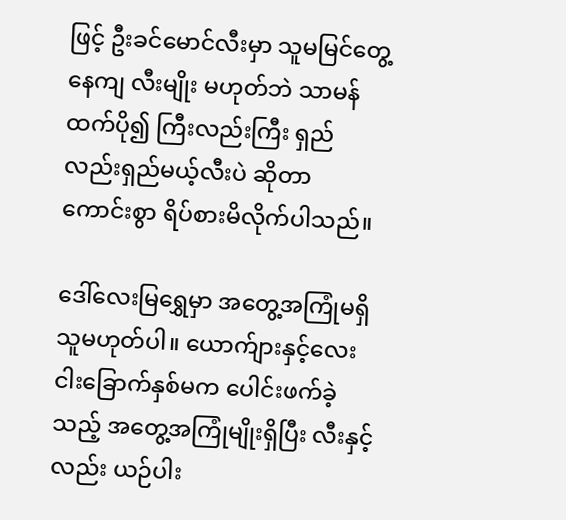ဖြင့် ဦးခင်မောင်လီးမှာ သူမမြင်တွေ့နေကျ လီးမျိုး မဟုတ်ဘဲ သာမန်ထက်ပို၍ ကြီးလည်းကြီး ရှည်လည်းရှည်မယ့်လီးပဲ ဆိုတာ ကောင်းစွာ ရိပ်စားမိလိုက်ပါသည်။

ဒေါ်လေးမြရွှေမှာ အတွေ့အကြုံမရှိသူမဟုတ်ပါ။ ယောက်ျားနှင့်လေးငါးခြောက်နှစ်မက ပေါင်းဖက်ခဲ့သည့် အတွေ့အကြုံမျိုးရှိပြီး လီးနှင့်လည်း ယဉ်ပါး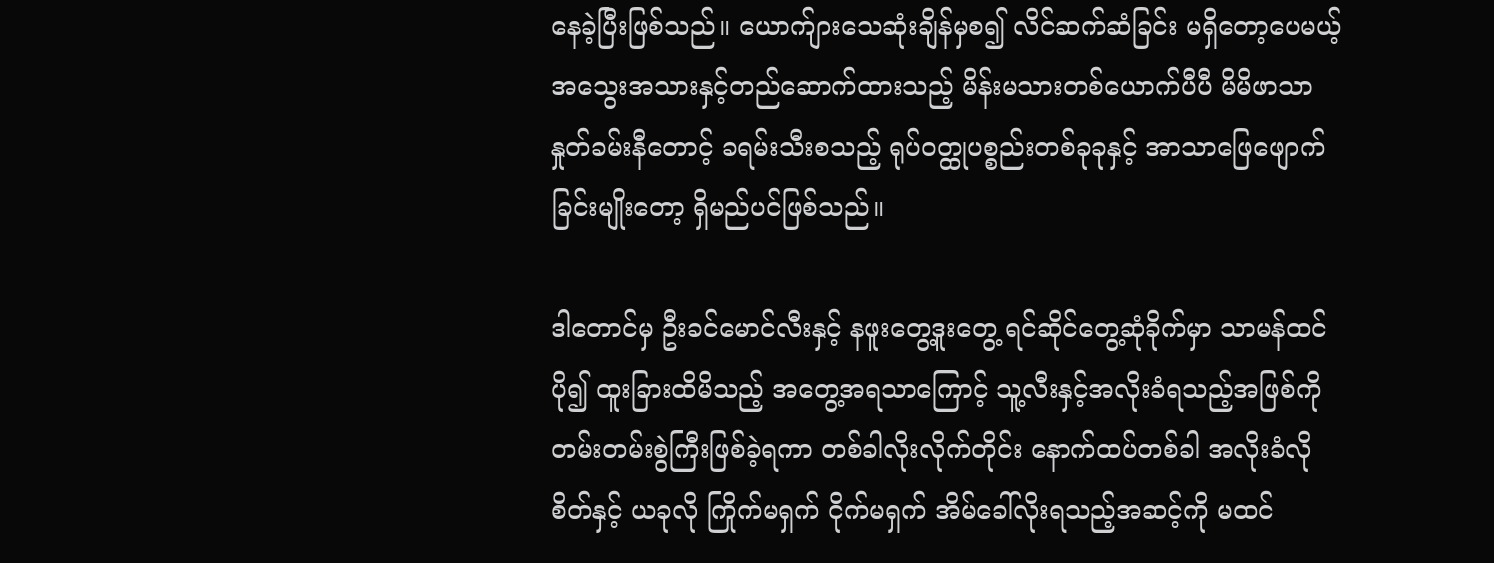နေခဲ့ပြီးဖြစ်သည်။ ယောက်ျားသေဆုံးချိန်မှစ၍ လိင်ဆက်ဆံခြင်း မရှိတော့ပေမယ့် အသွေးအသားနှင့်တည်ဆောက်ထားသည့် မိန်းမသားတစ်ယောက်ပီပီ မိမိဖာသာ နှုတ်ခမ်းနီတောင့် ခရမ်းသီးစသည့် ရုပ်ဝတ္ထုပစ္စည်းတစ်ခုခုနှင့် အာသာဖြေဖျောက်ခြင်းမျိုးတော့ ရှိမည်ပင်ဖြစ်သည်။

ဒါတောင်မှ ဦးခင်မောင်လီးနှင့် နဖူးတွေ့ဒူးတွေ့ ရင်ဆိုင်တွေ့ဆုံခိုက်မှာ သာမန်ထင်ပို၍ ထူးခြားထိမိသည့် အတွေ့အရသာကြောင့် သူ့လီးနှင့်အလိုးခံရသည့်အဖြစ်ကို တမ်းတမ်းစွဲကြီးဖြစ်ခဲ့ရကာ တစ်ခါလိုးလိုက်တိုင်း နောက်ထပ်တစ်ခါ အလိုးခံလိုစိတ်နှင့် ယခုလို ကြိုက်မရှက် ငိုက်မရှက် အိမ်ခေါ်လိုးရသည့်အဆင့်ကို မထင်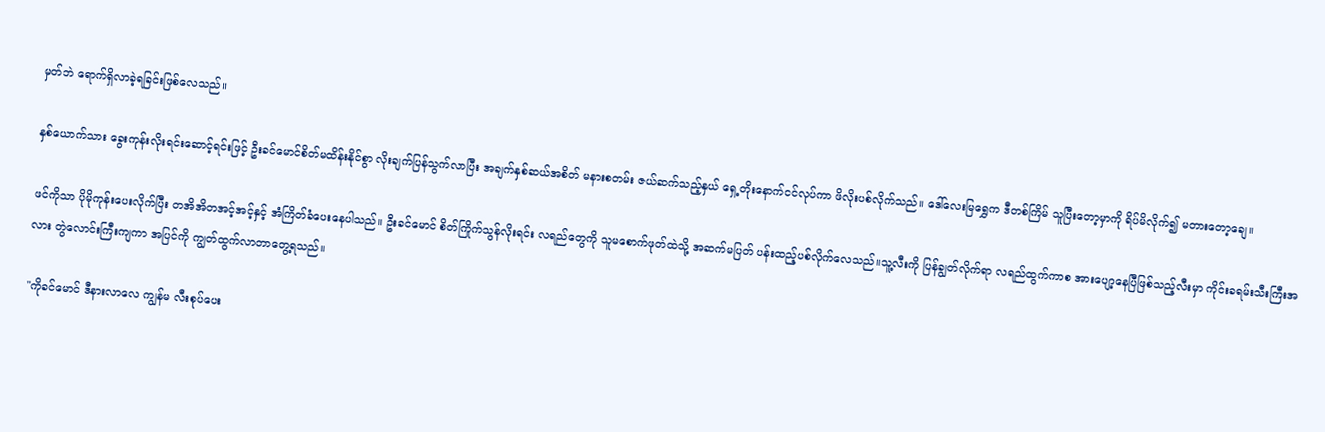မှတ်ဘဲ ရောက်ရှိလာခဲ့ရခြင်းဖြစ်လေသည်။

နှစ်ယောက်သား ခွေးကုန်းလိုးရင်းဆောင့်ရင်းဖြင့် ဦးခင်မောင်စိတ်မထိန်းနိုင်စွာ လိုးချက်ပြန်သွက်လာပြီး အချက်နှစ်ဆယ်အစိတ် မနားစတမ်း ဇယ်ဆက်သည့်နှယ် ရှေ့တိုးနောက်ငင်လုပ်ကာ ဖိလိုးပစ်လိုက်သည်။ ဒေါ်လေးမြရွှေက ဒီတစ်ကြိမ် သူပြီးတော့မှာကို ရိပ်မိလိုက်၍ မတားတော့ချေ။

ဖင်ကိုသာ ပိုမိုကုန်းပေးလိုက်ပြီး တအိအိတအင့်အင့်နှင့် အံကြိတ်ခံပေးနေပါသည်။ ဦးခင်မောင် စိတ်ကြိုက်သွန်လိုးရင်း လရည်တွေကို သူမစောက်ဖုတ်ထဲသို့ အဆက်မပြတ် ပန်းထည့်ပစ်လိုက်လေသည်။သူ့လီးကို ပြန်ချွတ်လိုက်ရာ လရည်ထွက်ကာစ အားပျော့နေပြီဖြစ်သည့်လီးမှာ ကိုင်းခရမ်းသီးကြီးအလား တွဲလောင်းကြီးကျကာ အပြင်ကို ကျွတ်ထွက်လာတာတွေ့ရသည်။

"ကိုခင်မောင် ဒီနားလာလေ ကျွန်မ လီးစုပ်ပေး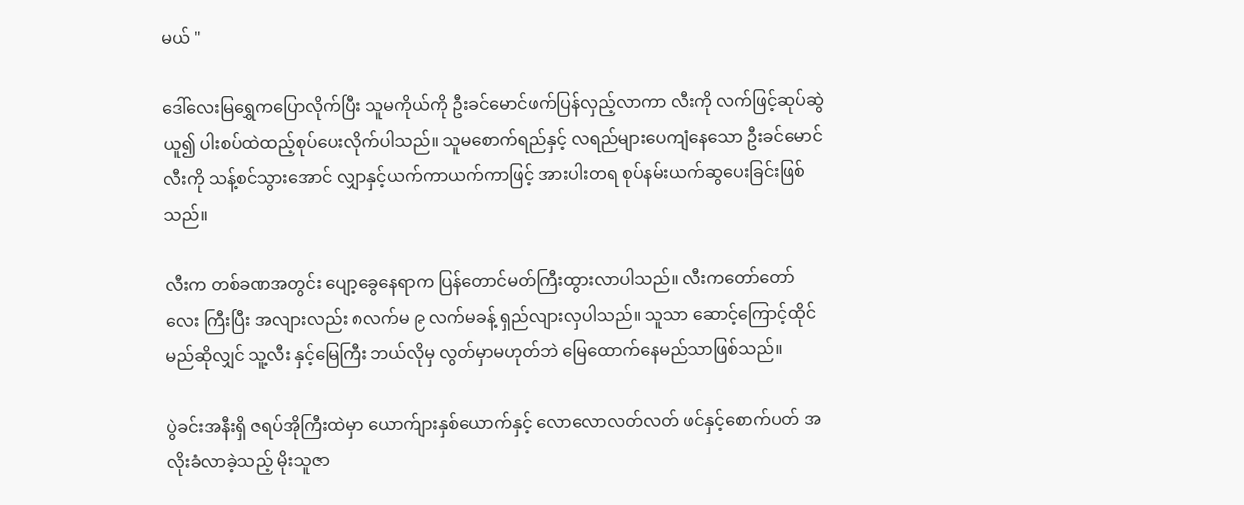မယ် "

ဒေါ်လေးမြရွှေကပြောလိုက်ပြီး သူမကိုယ်ကို ဦးခင်မောင်ဖက်ပြန်လှည့်လာကာ လီးကို လက်ဖြင့်ဆုပ်ဆွဲယူ၍ ပါးစပ်ထဲထည့်စုပ်ပေးလိုက်ပါသည်။ သူမစောက်ရည်နှင့် လရည်များပေကျံနေသော ဦးခင်မောင်လီးကို သန့်စင်သွားအောင် လျှာနှင့်ယက်ကာယက်ကာဖြင့် အားပါးတရ စုပ်နမ်းယက်ဆွပေးခြင်းဖြစ်သည်။

လီးက တစ်ခဏအတွင်း ပျော့ခွေနေရာက ပြန်တောင်မတ်ကြီးထွားလာပါသည်။ လီးကတော်တော်လေး ကြီးပြီး အလျားလည်း ၈လက်မ ၉ လက်မခန့် ရှည်လျားလှပါသည်။ သူသာ ဆောင့်ကြောင့်ထိုင်မည်ဆိုလျှင် သူ့လီး နှင့်မြေကြီး ဘယ်လိုမှ လွတ်မှာမဟုတ်ဘဲ မြေထောက်နေမည်သာဖြစ်သည်။

ပွဲခင်းအနီးရှိ ဇရပ်အိုကြီးထဲမှာ ယောက်ျားနှစ်ယောက်နှင့် လောလောလတ်လတ် ဖင်နှင့်စောက်ပတ် အလိုးခံလာခဲ့သည့် မိုးသူဇာ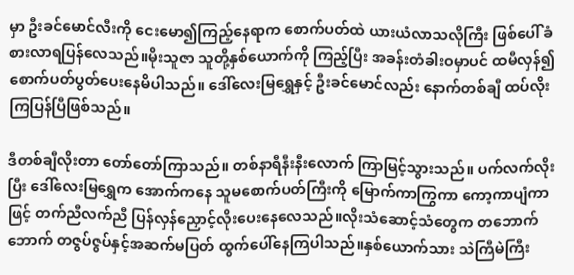မှာ ဦးခင်မောင်လီးကို ငေးမော၍ကြည့်နေရာက စောက်ပတ်ထဲ ယားယံလာသလိုကြီး ဖြစ်ပေါ် ခံစားလာရပြန်လေသည်။မိုးသူဇာ သူတို့နှစ်ယောက်ကို ကြည့်ပြီး အခန်းတံခါးဝမှာပင် ထမီလှန်၍ စောက်ပတ်ပွတ်ပေးနေမိပါသည်။ ဒေါ်လေးမြရွှေနှင့် ဦးခင်မောင်လည်း နောက်တစ်ချီ ထပ်လိုးကြပြန်ပြီဖြစ်သည်။

ဒီတစ်ချီလိုးတာ တော်တော်ကြာသည်။ တစ်နာရီနီးနီးလောက် ကြာမြင့်သွားသည်။ ပက်လက်လိုးပြီး ဒေါ်လေးမြရွှေက အောက်ကနေ သူမစောက်ပတ်ကြီးကို မြောက်ကာကြွကာ ကော့ကာပျံကာဖြင့် တက်ညီလက်ညီ ပြန်လှန်ညှောင့်လိုးပေးနေလေသည်။လိုးသံဆောင့်သံတွေက တဘောက်ဘောက် တဇွပ်ဇွပ်နှင့်အဆက်မပြတ် ထွက်ပေါ်နေကြပါသည်။နှစ်ယောက်သား သဲကြီမဲကြီး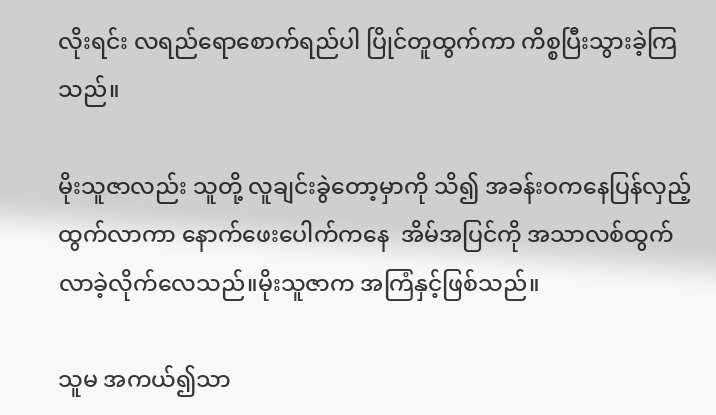လိုးရင်း လရည်ရောစောက်ရည်ပါ ပြိုင်တူထွက်ကာ ကိစ္စပြီးသွားခဲ့ကြသည်။

မိုးသူဇာလည်း သူတို့ လူချင်းခွဲတော့မှာကို သိ၍ အခန်းဝကနေပြန်လှည့်ထွက်လာကာ နောက်ဖေးပေါက်ကနေ  အိမ်အပြင်ကို အသာလစ်ထွက်လာခဲ့လိုက်လေသည်။မိုးသူဇာက အကြံနှင့်ဖြစ်သည်။

သူမ အကယ်၍သာ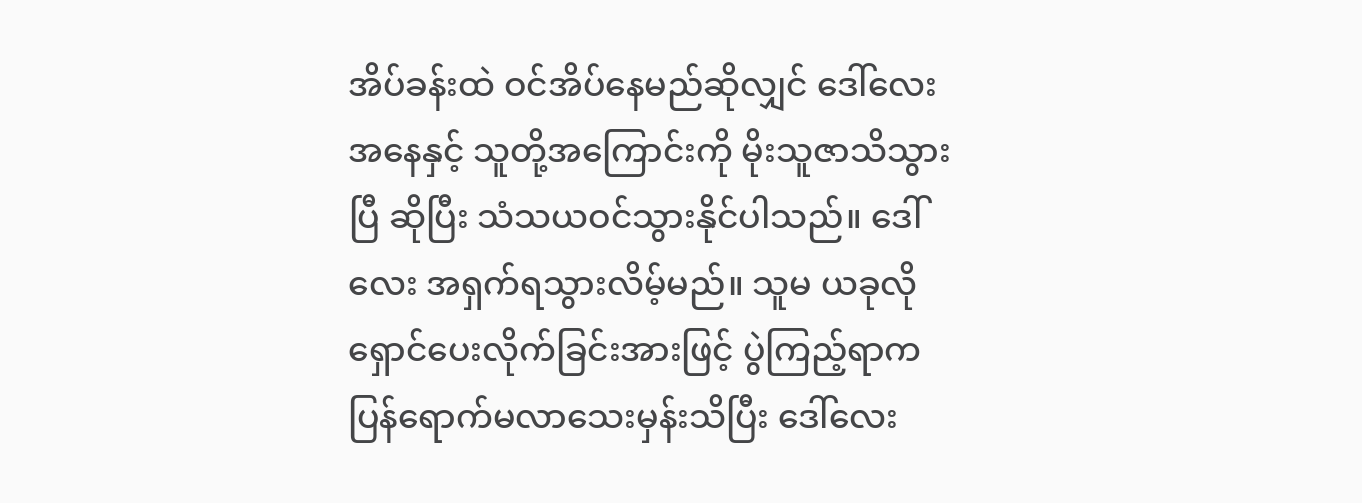အိပ်ခန်းထဲ ဝင်အိပ်နေမည်ဆိုလျှင် ဒေါ်လေးအနေနှင့် သူတို့အကြောင်းကို မိုးသူဇာသိသွားပြီ ဆိုပြီး သံသယဝင်သွားနိုင်ပါသည်။ ဒေါ်လေး အရှက်ရသွားလိမ့်မည်။ သူမ ယခုလို ရှောင်ပေးလိုက်ခြင်းအားဖြင့် ပွဲကြည့်ရာက ပြန်ရောက်မလာသေးမှန်းသိပြီး ဒေါ်လေး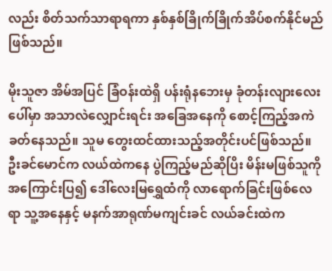လည်း စိတ်သက်သာရာရကာ နှစ်နှစ်ခြိုက်ခြိုက်အိပ်စက်နိုင်မည်ဖြစ်သည်။

မိုးသူဇာ အိမ်အပြင် ခြံဝန်းထဲရှိ ပန်းရုံနဘေးမှ ခုံတန်းလျားလေးပေါ်မှာ အသာလဲလျှောင်းရင်း အခြေအနေကို စောင့်ကြည့်အကဲခတ်နေသည်။ သူမ တွေးထင်ထားသည့်အတိုင်းပင်ဖြစ်သည်။ဦးခင်မောင်က လယ်ထဲကနေ ပွဲကြည့်မည်ဆိုပြိး မိန်းမဖြစ်သူကို အကြောင်းပြ၍ ဒေါ်လေးမြရွှေထံကို လာရောက်ခြင်းဖြစ်လေရာ သူ့အနေနှင့် မနက်အာရုဏ်မကျင်းခင် လယ်ခင်းထဲက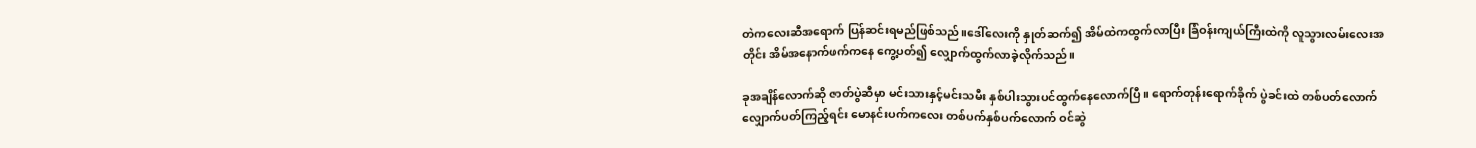တဲကလေးဆီအရောက် ပြန်ဆင်းရမည်ဖြစ်သည်။ဒေါ်လေးကို နှုတ်ဆက်၍ အိမ်ထဲကထွက်လာပြီး ခြံဝန်းကျယ်ကြီးထဲကို လူသွားလမ်းလေးအတိုင်း အိမ်အနောက်ဖက်ကနေ ကွေ့ပတ်၍ လျှောက်ထွက်လာခဲ့လိုက်သည်။

ခုအချိန်လောက်ဆို ဇာတ်ပွဲဆီမှာ မင်းသားနှင့်မင်းသမီး နှစ်ပါးသွားပင်ထွက်နေလောက်ပြီ။ ရောက်တုန်းရောက်ခိုက် ပွဲခင်းထဲ တစ်ပတ်လောက် လျှောက်ပတ်ကြည့်ရင်း မောနင်းပက်ကလေး တစ်ပက်နှစ်ပက်လောက် ဝင်ဆွဲ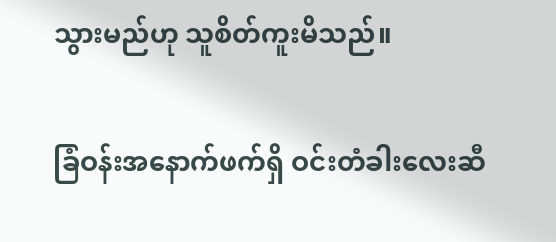သွားမည်ဟု သူစိတ်ကူးမိသည်။

ခြံဝန်းအနောက်ဖက်ရှိ ဝင်းတံခါးလေးဆီ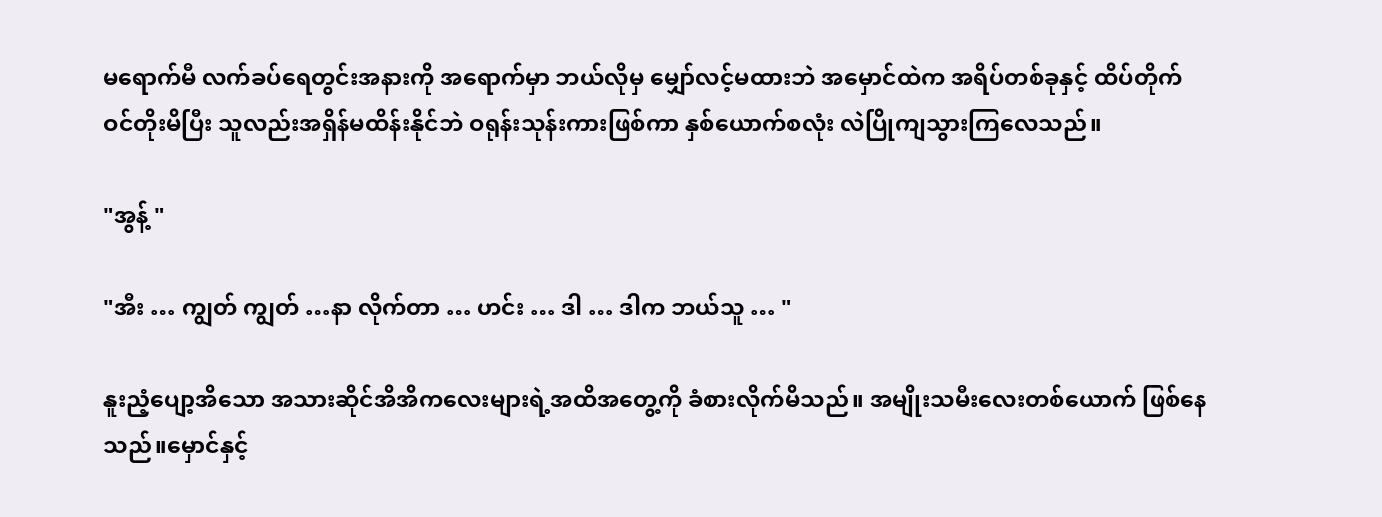မရောက်မီ လက်ခပ်ရေတွင်းအနားကို အရောက်မှာ ဘယ်လိုမှ မျှော်လင့်မထားဘဲ အမှောင်ထဲက အရိပ်တစ်ခုနှင့် ထိပ်တိုက်ဝင်တိုးမိပြီး သူလည်းအရှိန်မထိန်းနိုင်ဘဲ ဝရုန်းသုန်းကားဖြစ်ကာ နှစ်ယောက်စလုံး လဲပြိုကျသွားကြလေသည်။

"အွန့် "

"အီး … ကျွတ် ကျွတ် …နာ လိုက်တာ … ဟင်း … ဒါ … ဒါက ဘယ်သူ … "

နူးညံ့ပျော့အိသော အသားဆိုင်အိအိကလေးများရဲ့အထိအတွေ့ကို ခံစားလိုက်မိသည်။ အမျိုးသမီးလေးတစ်ယောက် ဖြစ်နေသည်။မှောင်နှင့်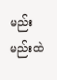မည်းမည်းထဲ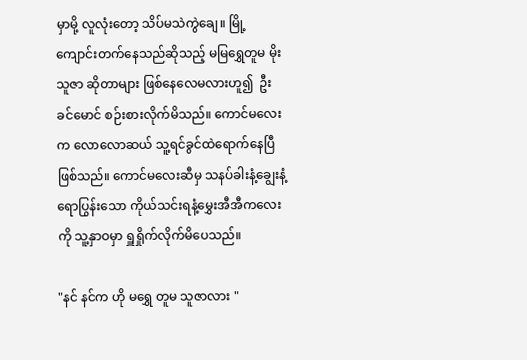မှာမို့ လူလုံးတော့ သိပ်မသဲကွဲချေ။ မြို့ကျောင်းတက်နေသည်ဆိုသည့် မမြရွှေတူမ မိုးသူဇာ ဆိုတာများ ဖြစ်နေလေမလားဟူ၍  ဦးခင်မောင် စဉ်းစားလိုက်မိသည်။ ကောင်မလေးက လောလောဆယ် သူ့ရင်ခွင်ထဲရောက်နေပြီဖြစ်သည်။ ကောင်မလေးဆီမှ သနပ်ခါးနံ့ချွေးနံ့ရောပြွန်းသော ကိုယ်သင်းရနံ့မွှေးအီအီကလေးကို သူ့နှာဝမှာ ရှူရှိုက်လိုက်မိပေသည်။

"နင် နင်က ဟို မရွှေ တူမ သူဇာလား "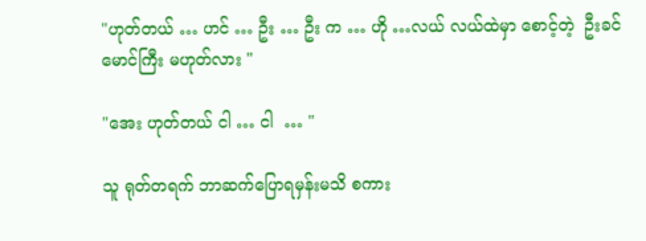"ဟုတ်တယ် … ဟင် … ဦး … ဦး က … ဟို …လယ် လယ်ထဲမှာ စောင့်တဲ့  ဦးခင်မောင်ကြီး မဟုတ်လား "

"အေး ဟုတ်တယ် ငါ … ငါ  … "

သူ ရုတ်တရက် ဘာဆက်ပြောရမှန်းမသိ စကား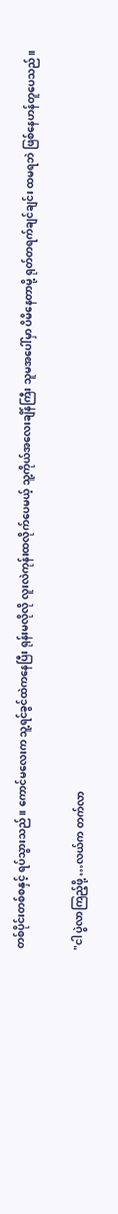တစ်ပိုင်းတစ်စနှင့် ရပ်သွားသည်။ ကောင်မလေးက သူ့ရင်ခွင်ထဲကနေပြီး ရုန်းမလိုလို လူးလဲကုန်းထလိုက်ပေမယ့် သူ့ကိုယ်အလေးချိန်ကြီး သူမအပေါ်မှာ ပိမိနေတာမို့ ရုတ်တရက်ချင်ချင်း ထမရဘဲ ဖြစ်နေဟန်တူပေသည်။

"ငါ ပွဲလာကြည့်ဖို့ …လယ်က တက်လာ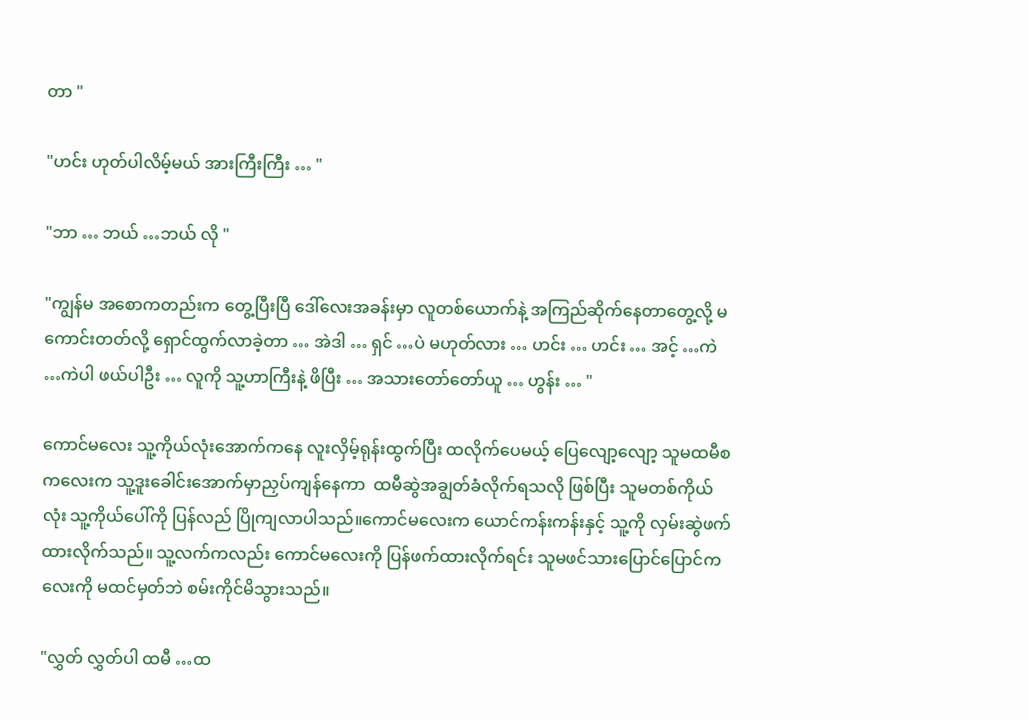တာ "

"ဟင်း ဟုတ်ပါလိမ့်မယ် အားကြီးကြီး … "

"ဘာ … ဘယ် …ဘယ် လို "

"ကျွန်မ အစောကတည်းက တွေ့ပြီးပြီ ဒေါ်လေးအခန်းမှာ လူတစ်ယောက်နဲ့ အကြည်ဆိုက်နေတာတွေ့လို့ မကောင်းတတ်လို့ ရှောင်ထွက်လာခဲ့တာ … အဲဒါ … ရှင် …ပဲ မဟုတ်လား … ဟင်း … ဟင်း … အင့် …ကဲ …ကဲပါ ဖယ်ပါဦး … လူကို သူ့ဟာကြီးနဲ့ ဖိပြီး … အသားတော်တော်ယူ … ဟွန်း … "

ကောင်မလေး သူ့ကိုယ်လုံးအောက်ကနေ လူးလှိမ့်ရုန်းထွက်ပြီး ထလိုက်ပေမယ့် ပြေလျော့လျော့ သူမထမီစကလေးက သူ့ဒူးခေါင်းအောက်မှာညှပ်ကျန်နေကာ  ထမီဆွဲအချွတ်ခံလိုက်ရသလို ဖြစ်ပြီး သူမတစ်ကိုယ်လုံး သူ့ကိုယ်ပေါ်ကို ပြန်လည် ပြိုကျလာပါသည်။ကောင်မလေးက ယောင်ကန်းကန်းနှင့် သူ့ကို လှမ်းဆွဲဖက်ထားလိုက်သည်။ သူ့လက်ကလည်း ကောင်မလေးကို ပြန်ဖက်ထားလိုက်ရင်း သူမဖင်သားပြောင်ပြောင်ကလေးကို မထင်မှတ်ဘဲ စမ်းကိုင်မိသွားသည်။

"လွှတ် လွှတ်ပါ ထမီ …ထ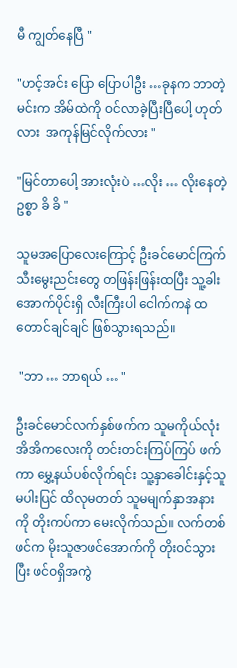မီ ကျွတ်နေပြီ "

"ဟင့်အင်း ပြော ပြောပါဦး …ခုနက ဘာတဲ့ မင်းက အိမ်ထဲကို ဝင်လာခဲ့ပြီးပြီပေါ့ ဟုတ်လား  အကုန်မြင်လိုက်လား "

"မြင်တာပေါ့ အားလုံးပဲ …လိုး … လိုးနေတဲ့ ဥစ္စာ ခိ ခိ "

သူမအပြောလေးကြောင့် ဦးခင်မောင်ကြက်သီးမွေးညင်းတွေ တဖြန်းဖြန်းထပြီး သူ့ခါးအောက်ပိုင်းရှိ လီးကြီးပါ ငေါက်ကနဲ ထတောင်ချင်ချင် ဖြစ်သွားရသည်။

 "ဘာ … ဘာရယ် … "

ဦးခင်မောင်လက်နှစ်ဖက်က သူမကိုယ်လုံးအိအိကလေးကို တင်းတင်းကြပ်ကြပ် ဖက်ကာ မွှေ့နယ်ပစ်လိုက်ရင်း သူ့နှာခေါင်းနှင့်သူမပါးပြင် ထိလုမတတ် သူမမျက်နှာအနားကို တိုးကပ်ကာ မေးလိုက်သည်။ လက်တစ်ဖင်က မိုးသူဇာဖင်အောက်ကို တိုးဝင်သွားပြီး ဖင်ဝရှိအကွဲ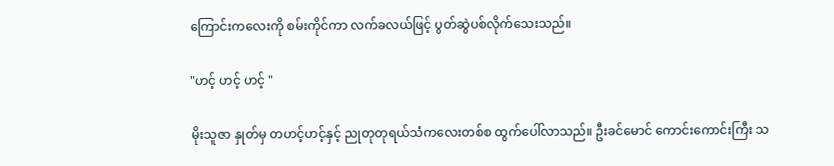ကြောင်းကလေးကို စမ်းကိုင်ကာ လက်ခလယ်ဖြင့် ပွတ်ဆွဲပစ်လိုက်သေးသည်။

"ဟင့် ဟင့် ဟင့် "

မိုးသူဇာ နှုတ်မှ တဟင့်ဟင့်နှင့် ညုတုတုရယ်သံကလေးတစ်စ ထွက်ပေါ်လာသည်။ ဦးခင်မောင် ကောင်းကောင်းကြီး သ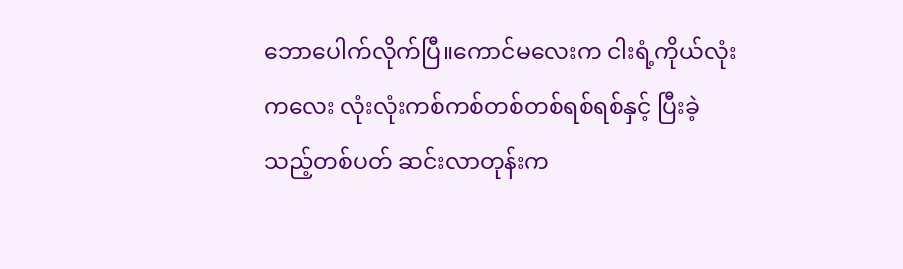ဘောပေါက်လိုက်ပြီ။ကောင်မလေးက ငါးရံ့ကိုယ်လုံးကလေး လုံးလုံးကစ်ကစ်တစ်တစ်ရစ်ရစ်နှင့် ပြီးခဲ့သည့်တစ်ပတ် ဆင်းလာတုန်းက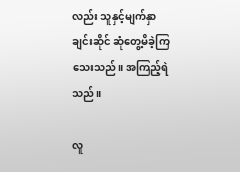လည်း သူနှင့်မျက်နှာချင်းဆိုင် ဆုံတွေ့မိခဲ့ကြသေးသည်။ အကြည့်ရဲသည်။

လူ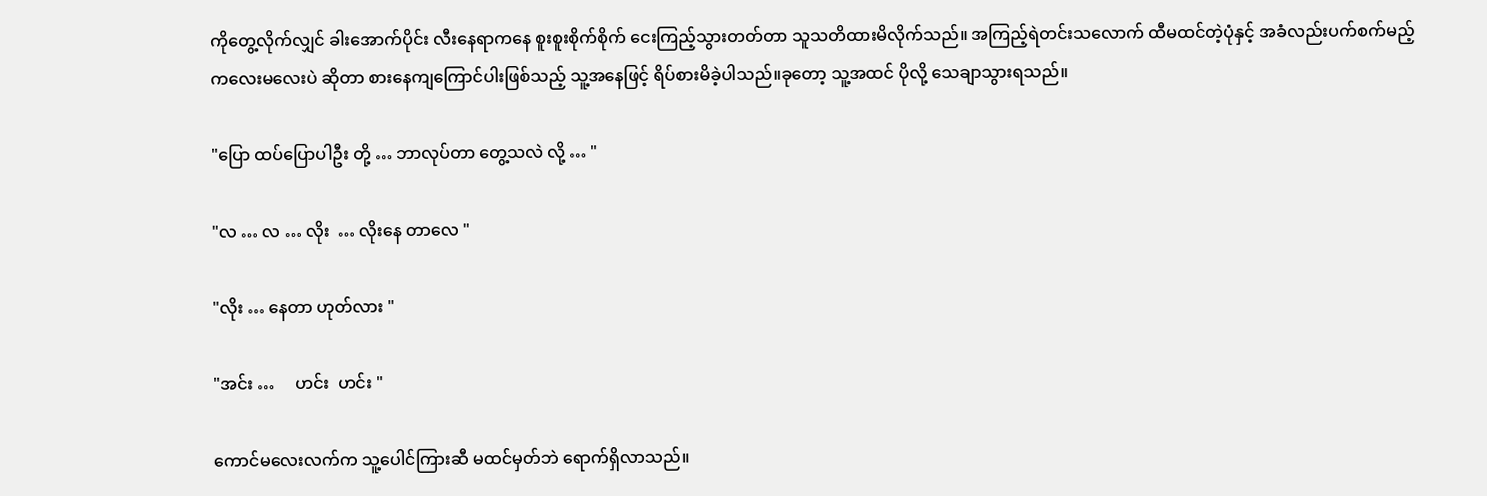ကိုတွေ့လိုက်လျှင် ခါးအောက်ပိုင်း လီးနေရာကနေ စူးစူးစိုက်စိုက် ငေးကြည့်သွားတတ်တာ သူသတိထားမိလိုက်သည်။ အကြည့်ရဲတင်းသလောက် ထီမထင်တဲ့ပုံနှင့် အခံလည်းပက်စက်မည့် ကလေးမလေးပဲ ဆိုတာ စားနေကျကြောင်ပါးဖြစ်သည့် သူ့အနေဖြင့် ရိပ်စားမိခဲ့ပါသည်။ခုတော့ သူ့အထင် ပိုလို့ သေချာသွားရသည်။

"ပြော ထပ်ပြောပါဦး တို့ … ဘာလုပ်တာ တွေ့သလဲ လို့ … "

"လ … လ … လိုး  … လိုးနေ တာလေ "

"လိုး … နေတာ ဟုတ်လား "

"အင်း …     ဟင်း  ဟင်း "

ကောင်မလေးလက်က သူ့ပေါင်ကြားဆီ မထင်မှတ်ဘဲ ရောက်ရှိလာသည်။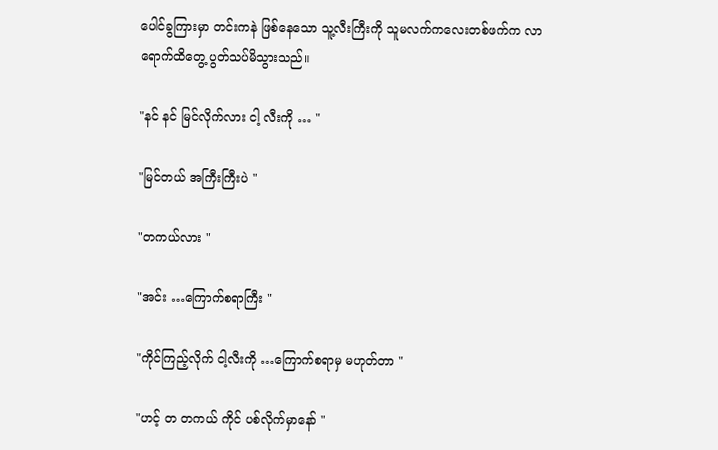ပေါင်ခွကြားမှာ တင်းကနဲ ဖြစ်နေသော သူ့လီးကြီးကို သူမလက်ကလေးတစ်ဖက်က လာရောက်ထိတွေ့ ပွတ်သပ်မိသွားသည်။

"နင် နင် မြင်လိုက်လား ငါ့ လီးကို … "

"မြင်တယ် အကြီးကြီးပဲ "

"တကယ်လား "

"အင်း …ကြောက်စရာကြီး "

"ကိုင်ကြည့်လိုက် ငါ့လီးကို …ကြောက်စရာမှ မဟုတ်တာ "

"ဟင့် တ တကယ် ကိုင် ပစ်လိုက်မှာနော် "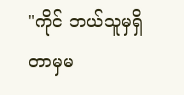"ကိုင် ဘယ်သူမှရှိတာမှမ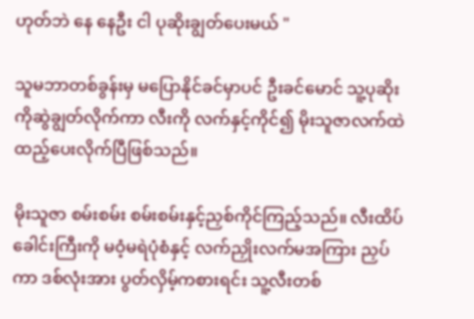ဟုတ်ဘဲ နေ နေဦး ငါ ပုဆိုးချွတ်ပေးမယ် "

သူမဘာတစ်ခွန်းမှ မပြောနိုင်ခင်မှာပင် ဦးခင်မောင် သူ့ပုဆိုးကိုဆွဲချွတ်လိုက်ကာ လီးကို လက်နှင့်ကိုင်၍ မိုးသူဇာလက်ထဲ ထည့်ပေးလိုက်ပြီဖြစ်သည်။

မိုးသူဇာ စမ်းစမ်း စမ်းစမ်းနှင့်ညှစ်ကိုင်ကြည့်သည်။ လီးထိပ်ခေါင်းကြီးကို မဝံ့မရဲပုံစံနှင့် လက်ညှိုးလက်မအကြား ညှပ်ကာ ဒစ်လုံးအား ပွတ်လှိမ့်ကစားရင်း သူ့လီးတစ်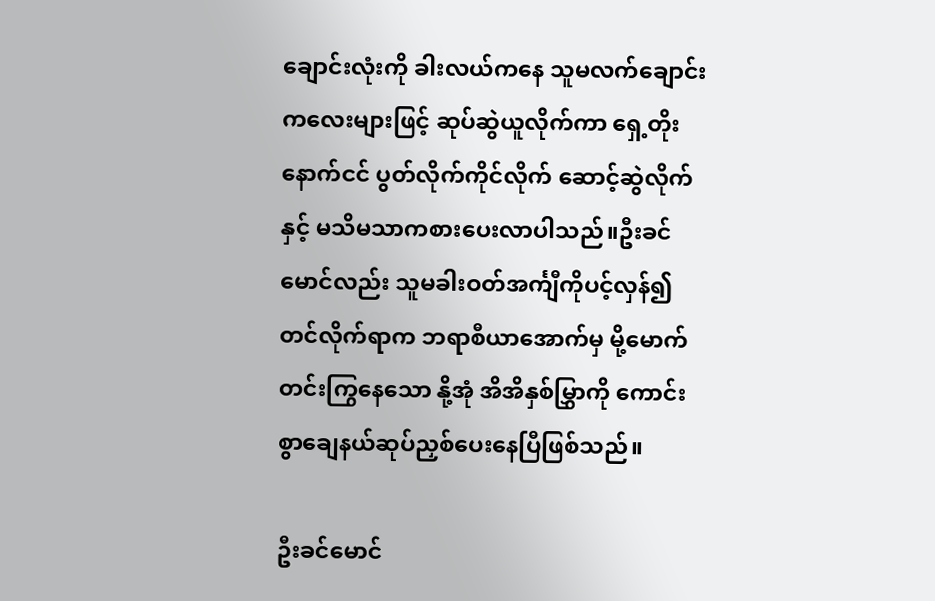ချောင်းလုံးကို ခါးလယ်ကနေ သူမလက်ချောင်းကလေးများဖြင့် ဆုပ်ဆွဲယူလိုက်ကာ ရှေ့တိုးနောက်ငင် ပွတ်လိုက်ကိုင်လိုက် ဆောင့်ဆွဲလိုက်နှင့် မသိမသာကစားပေးလာပါသည်။ဦးခင်မောင်လည်း သူမခါးဝတ်အင်္ကျီကိုပင့်လှန်၍တင်လိုက်ရာက ဘရာစီယာအောက်မှ မို့မောက်တင်းကြွနေသော နို့အုံ အိအိနှစ်မြွှာကို ကောင်းစွာချေနယ်ဆုပ်ညှစ်ပေးနေပြီဖြစ်သည်။

ဦးခင်မောင်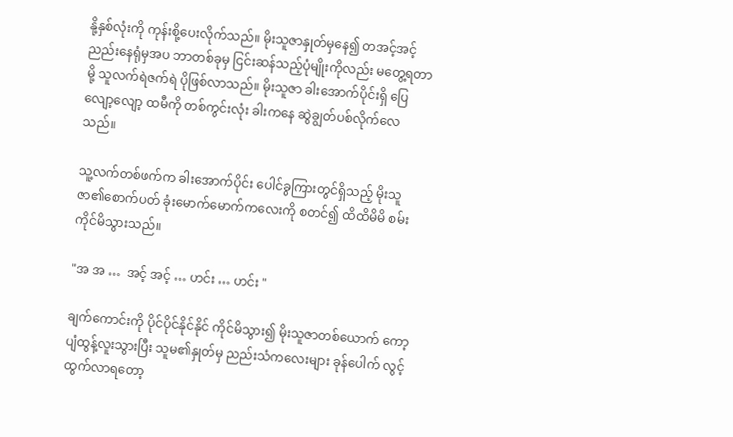နို့နှစ်လုံးကို ကုန်းစို့ပေးလိုက်သည်။ မိုးသူဇာနှုတ်မှနေ၍ တအင့်အင့်ညည်းနေရုံမှအပ ဘာတစ်ခုမှ ငြင်းဆန်သည့်ပုံမျိုးကိုလည်း မတွေ့ရတာမို့ သူလက်ရဲဇက်ရဲ ပိုဖြစ်လာသည်။ မိုးသူဇာ ခါးအောက်ပိုင်းရှိ ပြေလျော့လျော့ ထမီကို တစ်ကွင်းလုံး ခါးကနေ ဆွဲချွတ်ပစ်လိုက်လေသည်။

သူ့လက်တစ်ဖက်က ခါးအောက်ပိုင်း ပေါင်ခွကြားတွင်ရှိသည့် မိုးသူဇာ၏စောက်ပတ် ခုံးမောက်မောက်ကလေးကို စတင်၍ ထိထိမိမိ စမ်းကိုင်မိသွားသည်။

"အ အ …  အင့် အင့် … ဟင်း … ဟင်း "

ချက်ကောင်းကို ပိုင်ပိုင်နိုင်နိုင် ကိုင်မိသွား၍ မိုးသူဇာတစ်ယောက် ကော့ပျံထွန့်လူးသွားပြီး သူမ၏နှုတ်မှ ညည်းသံကလေးများ ခုန်ပေါက် လွင့်ထွက်လာရတော့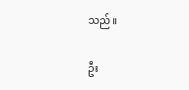သည်။

ဦး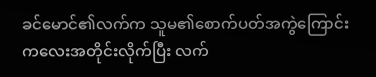ခင်မောင်၏လက်က သူမ၏စောက်ပတ်အကွဲကြောင်းကလေးအတိုင်းလိုက်ပြီး လက်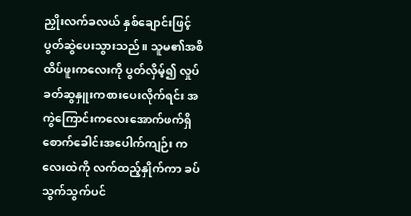ညှိုးလက်ခလယ် နှစ်ချောင်းဖြင့် ပွတ်ဆွဲပေးသွားသည်။ သူမ၏အစိထိပ်ဖူးကလေးကို ပွတ်လှိမ့်၍ လှုပ်ခတ်ဆွနှူးကစားပေးလိုက်ရင်း အကွဲကြောင်းကလေးအောက်ဖက်ရှိ စောက်ခေါင်းအပေါက်ကျဉ်း ကလေးထဲကို လက်ထည့်နှိုက်ကာ ခပ်သွက်သွက်ပင်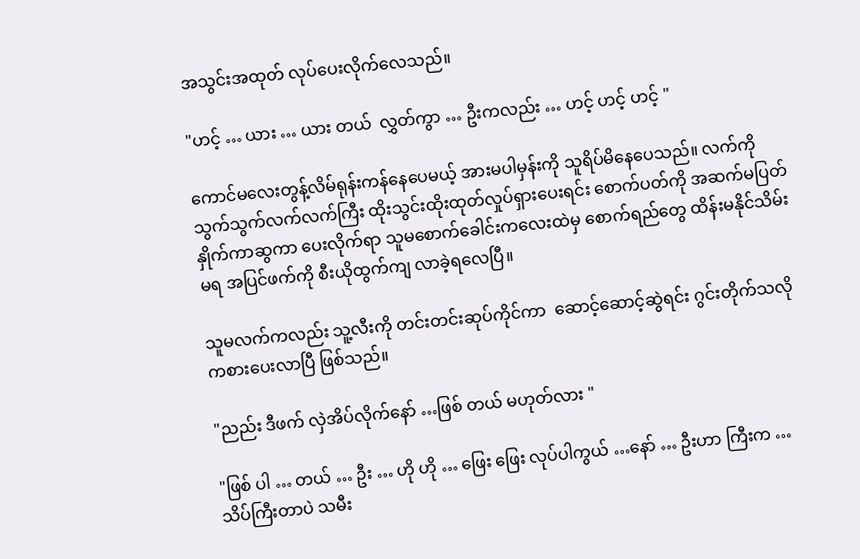အသွင်းအထုတ် လုပ်ပေးလိုက်လေသည်။

"ဟင့် … ယား … ယား တယ်  လွှတ်ကွာ … ဦးကလည်း … ဟင့် ဟင့် ဟင့် "

ကောင်မလေးတွန့်လိမ်ရုန်းကန်နေပေမယ့် အားမပါမှန်းကို သူရိပ်မိနေပေသည်။ လက်ကို သွက်သွက်လက်လက်ကြီး ထိုးသွင်းထိုးထုတ်လှုပ်ရှားပေးရင်း စောက်ပတ်ကို အဆက်မပြတ် နှိုက်ကာဆွကာ ပေးလိုက်ရာ သူမစောက်ခေါင်းကလေးထဲမှ စောက်ရည်တွေ ထိန်းမနိုင်သိမ်းမရ အပြင်ဖက်ကို စီးယိုထွက်ကျ လာခဲ့ရလေပြီ။

သူမလက်ကလည်း သူ့လီးကို တင်းတင်းဆုပ်ကိုင်ကာ  ဆောင့်ဆောင့်ဆွဲရင်း ဂွင်းတိုက်သလို ကစားပေးလာပြီ ဖြစ်သည်။

"ညည်း ဒီဖက် လှဲအိပ်လိုက်နော် …ဖြစ် တယ် မဟုတ်လား "

"ဖြစ် ပါ … တယ် … ဦး … ဟို ဟို … ဖြေး ဖြေး လုပ်ပါကွယ် …နော် … ဦးဟာ ကြီးက …သိပ်ကြီးတာပဲ သမီး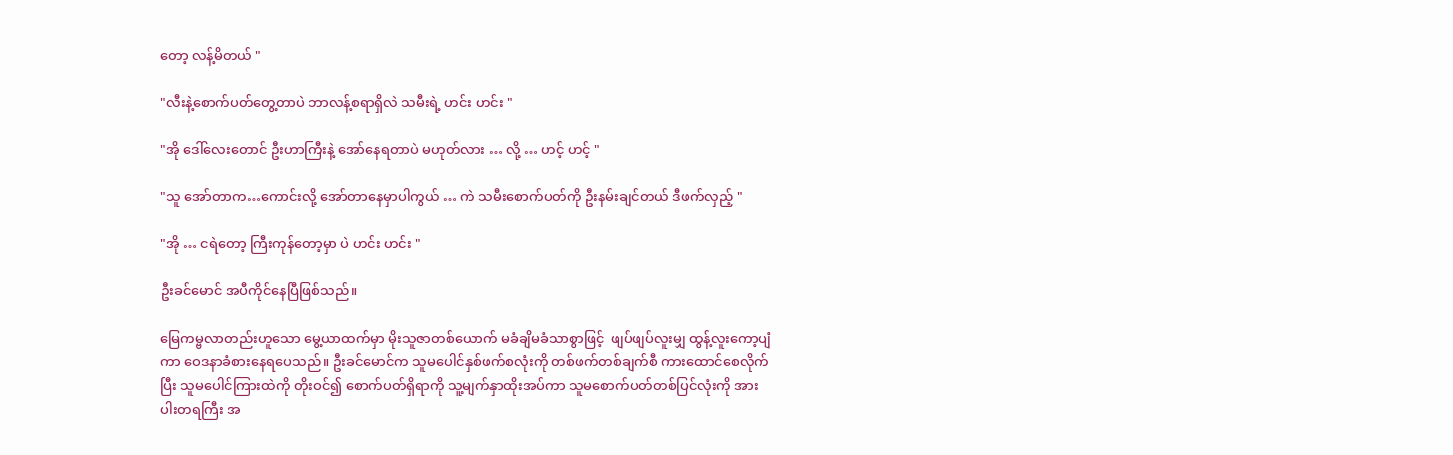တော့ လန့်မိတယ် "

"လီးနဲ့စောက်ပတ်တွေ့တာပဲ ဘာလန့်စရာရှိလဲ သမီးရဲ့ ဟင်း ဟင်း "

"အို ဒေါ်လေးတောင် ဦးဟာကြီးနဲ့ အော်နေရတာပဲ မဟုတ်လား … လို့ … ဟင့် ဟင့် "

"သူ အော်တာက…ကောင်းလို့ အော်တာနေမှာပါကွယ် … ကဲ သမီးစောက်ပတ်ကို ဦးနမ်းချင်တယ် ဒီဖက်လှည့် "

"အို … ငရဲတော့ ကြီးကုန်တော့မှာ ပဲ ဟင်း ဟင်း "

ဦးခင်မောင် အပီကိုင်နေပြီဖြစ်သည်။

မြေကမ္ဗလာတည်းဟူသော မွေ့ယာထက်မှာ မိုးသူဇာတစ်ယောက် မခံချိမခံသာစွာဖြင့်  ဖျပ်ဖျပ်လူးမျှ ထွန့်လူးကော့ပျံကာ ဝေဒနာခံစားနေရပေသည်။ ဦးခင်မောင်က သူမပေါင်နှစ်ဖက်စလုံးကို တစ်ဖက်တစ်ချက်စီ ကားထောင်စေလိုက်ပြီး သူမပေါင်ကြားထဲကို တိုးဝင်၍ စောက်ပတ်ရှိရာကို သူ့မျက်နှာထိုးအပ်ကာ သူမစောက်ပတ်တစ်ပြင်လုံးကို အားပါးတရကြီး အ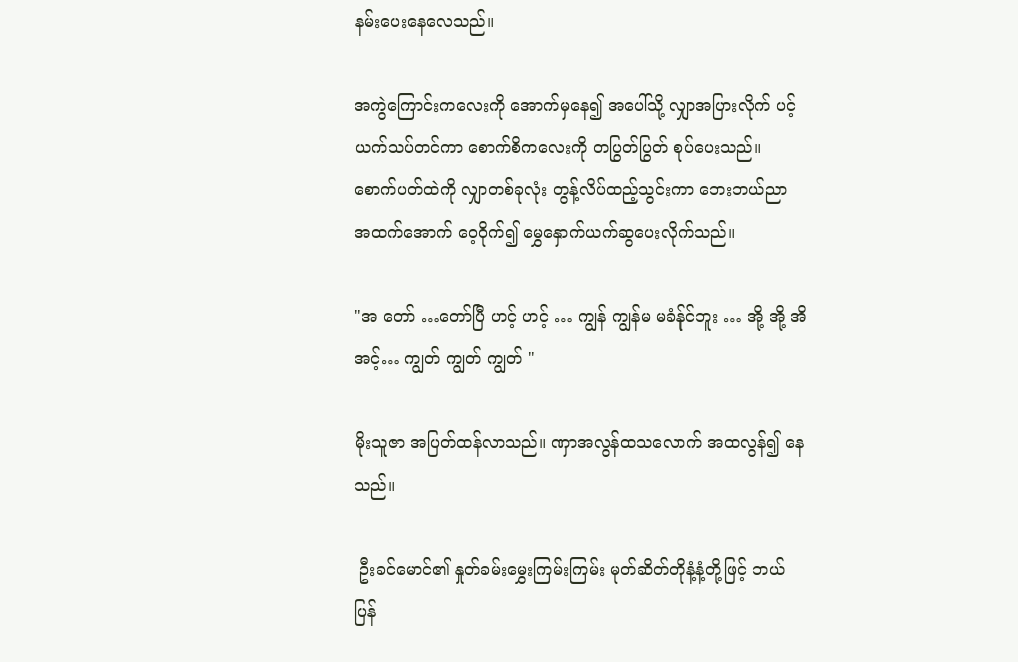နမ်းပေးနေလေသည်။

အကွဲကြောင်းကလေးကို အောက်မှနေ၍ အပေါ်သို့ လျှာအပြားလိုက် ပင့်ယက်သပ်တင်ကာ စောက်စိကလေးကို တပြွတ်ပြွတ် စုပ်ပေးသည်။ စောက်ပတ်ထဲကို လျှာတစ်ခုလုံး တွန့်လိပ်ထည့်သွင်းကာ ဘေးဘယ်ညာ အထက်အောက် ဝေ့ဝိုက်၍ မွှေနှောက်ယက်ဆွပေးလိုက်သည်။

"အ တော် …တော်ပြီ ဟင့် ဟင့် … ကျွန် ကျွန်မ မခံန်ုင်ဘူး … အို့ အို့ အိ အင့်… ကျွတ် ကျွတ် ကျွတ် "

မိုးသူဇာ အပြတ်ထန်လာသည်။ ဏှာအလွန်ထသလောက် အထလွန်၍ နေသည်။

 ဦးခင်မောင်၏ နှုတ်ခမ်းမွှေးကြမ်းကြမ်း မုတ်ဆိတ်တိုနံ့နံ့တို့ဖြင့် ဘယ်ပြန်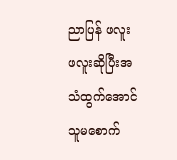ညာပြန် ဖလူးဖလူးဆိုပြီးအသံထွက်အောင် သူမစောက်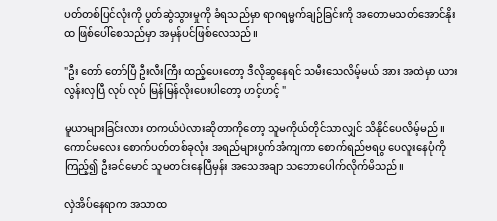ပတ်တစ်ပြင်လုံးကို ပွတ်ဆွဲသွားမှုကို ခံရသည်မှာ ရာဂရမ္မက်ချဉ်ခြင်းကို အတောမသတ်အောင်နိုးထ ဖြစ်ပေါ်စေသည်မှာ အမှန်ပင်ဖြစ်လေသည်။

"ဦး တော် တော်ပြီ ဦးလီးကြီး ထည့်ပေးတော့ ဒီလိုဆွနေရင် သမီးသေလိမ့်မယ် အား အထဲမှာ ယား လွန်းလှပြီ လုပ် လုပ် မြန်မြန်လိုးပေးပါတော့ ဟင့်ဟင့် "

မူယာများခြင်းလား တကယ်ပဲလားဆိုတာကိုတော့ သူမကိုယ်တိုင်သာလျှင် သိနိုင်ပေလိမ့်မည်။ ကောင်မလေး စောက်ပတ်တစ်ခုလုံး အရည်များပွက်အံကျကာ စောက်ရည်ဗရပွ ပေလူးနေပုံကိုကြည့်၍ ဦးခင်မောင် သူမတင်းနေပြီမှန်း အသေအချာ သဘောပေါက်လိုက်မိသည်။

လှဲအိပ်နေရာက အသာထ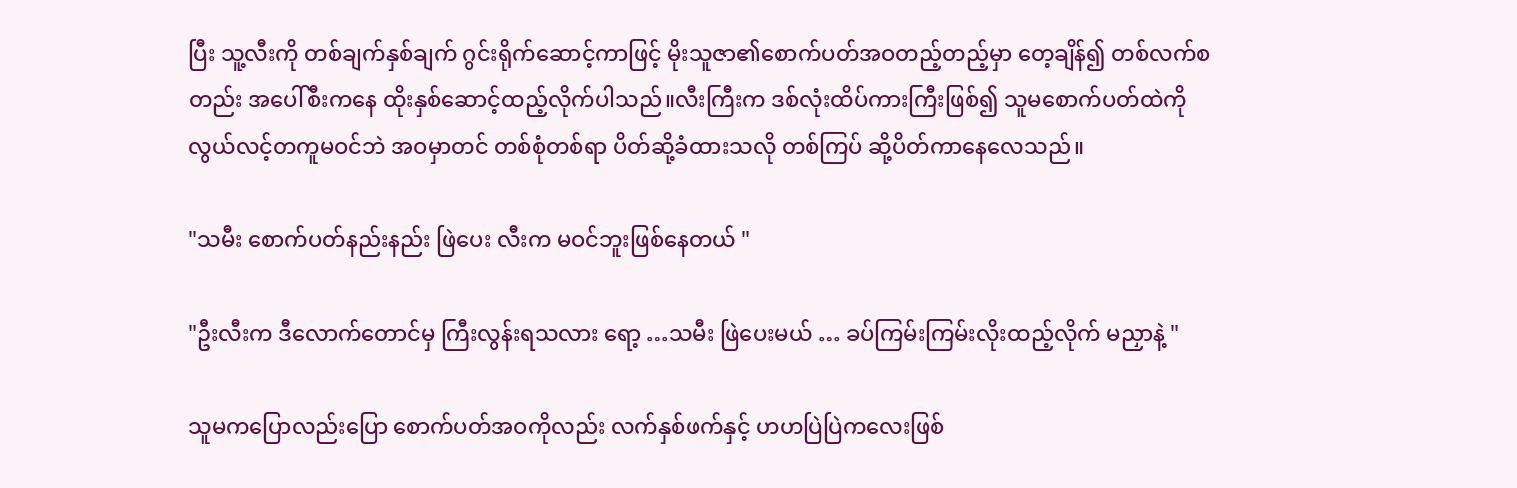ပြီး သူ့လီးကို တစ်ချက်နှစ်ချက် ဂွင်းရိုက်ဆောင့်ကာဖြင့် မိုးသူဇာ၏စောက်ပတ်အဝတည့်တည့်မှာ တေ့ချိန်၍ တစ်လက်စတည်း အပေါ်စီးကနေ ထိုးနှစ်ဆောင့်ထည့်လိုက်ပါသည်။လီးကြီးက ဒစ်လုံးထိပ်ကားကြီးဖြစ်၍ သူမစောက်ပတ်ထဲကို လွယ်လင့်တကူမဝင်ဘဲ အဝမှာတင် တစ်စုံတစ်ရာ ပိတ်ဆို့ခံထားသလို တစ်ကြပ် ဆို့ပိတ်ကာနေလေသည်။

"သမီး စောက်ပတ်နည်းနည်း ဖြဲပေး လီးက မဝင်ဘူးဖြစ်နေတယ် "

"ဦးလီးက ဒီလောက်တောင်မှ ကြီးလွန်းရသလား ရော့ …သမီး ဖြဲပေးမယ် … ခပ်ကြမ်းကြမ်းလိုးထည့်လိုက် မညှာနဲ့ "

သူမကပြောလည်းပြော စောက်ပတ်အဝကိုလည်း လက်နှစ်ဖက်နှင့် ဟဟပြဲပြဲကလေးဖြစ်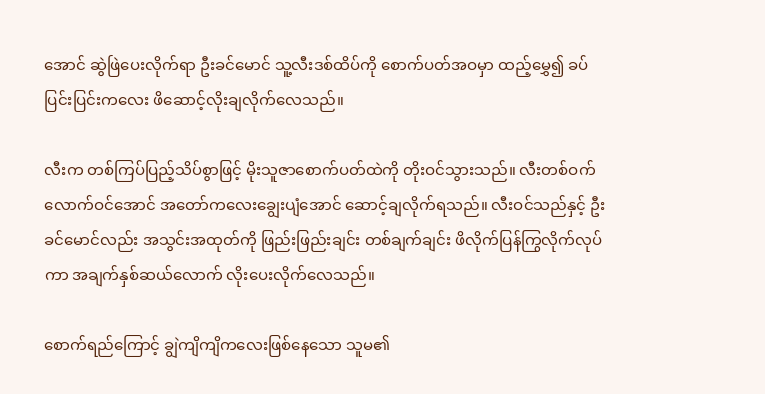အောင် ဆွဲဖြဲပေးလိုက်ရာ ဦးခင်မောင် သူ့လီးဒစ်ထိပ်ကို စောက်ပတ်အဝမှာ ထည့်မွှေ၍ ခပ်ပြင်းပြင်းကလေး ဖိဆောင့်လိုးချလိုက်လေသည်။

လီးက တစ်ကြပ်ပြည့်သိပ်စွာဖြင့် မိုးသူဇာစောက်ပတ်ထဲကို တိုးဝင်သွားသည်။ လီးတစ်ဝက်လောက်ဝင်အောင် အတော်ကလေးချွေးပျံအောင် ဆောင့်ချလိုက်ရသည်။ လီးဝင်သည်နှင့် ဦးခင်မောင်လည်း အသွင်းအထုတ်ကို ဖြည်းဖြည်းချင်း တစ်ချက်ချင်း ဖိလိုက်ပြန်ကြွလိုက်လုပ်ကာ အချက်နှစ်ဆယ်လောက် လိုးပေးလိုက်လေသည်။

စောက်ရည်ကြောင့် ချွဲကျိကျိကလေးဖြစ်နေသော သူမ၏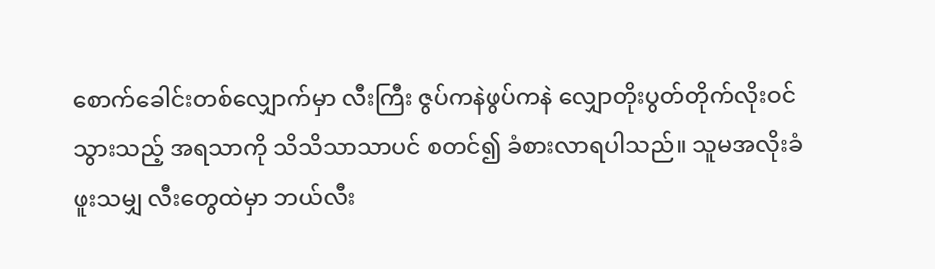စောက်ခေါင်းတစ်လျှောက်မှာ လီးကြီး ဇွပ်ကနဲဖွပ်ကနဲ လျှောတိုးပွတ်တိုက်လိုးဝင်သွားသည့် အရသာကို သိသိသာသာပင် စတင်၍ ခံစားလာရပါသည်။ သူမအလိုးခံဖူးသမျှ လီးတွေထဲမှာ ဘယ်လီး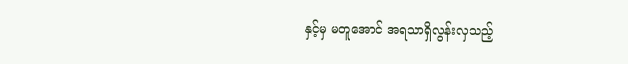နှင့်မှ မတူအောင် အရသာရှိလွန်းလှသည့်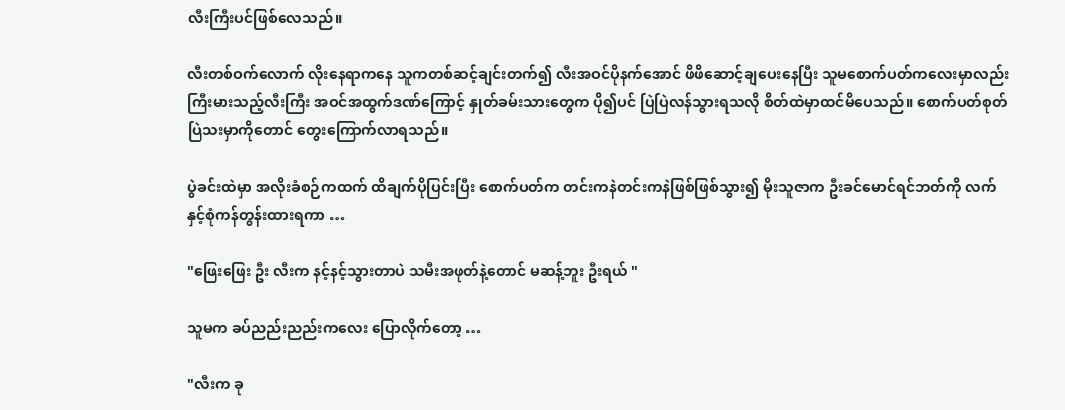လီးကြီးပင်ဖြစ်လေသည်။

လီးတစ်ဝက်လောက် လိုးနေရာကနေ သူကတစ်ဆင့်ချင်းတက်၍ လီးအဝင်ပိုနက်အောင် ဖိဖိဆောင့်ချပေးနေပြီး သူမစောက်ပတ်ကလေးမှာလည်း ကြီးမားသည့်လီးကြီး အဝင်အထွက်ဒဏ်ကြောင့် နှုတ်ခမ်းသားတွေက ပို၍ပင် ပြဲပြဲလန်သွားရသလို စိတ်ထဲမှာထင်မိပေသည်။ စောက်ပတ်စုတ်ပြဲသးမှာကိုတောင် တွေးကြောက်လာရသည်။

ပွဲခင်းထဲမှာ အလိုးခံစဉ်ကထက် ထိချက်ပိုပြင်းပြီး စောက်ပတ်က တင်းကနဲတင်းကနဲဖြစ်ဖြစ်သွား၍ မိုးသူဇာက ဦးခင်မောင်ရင်ဘတ်ကို လက်နှင့်စုံကန်တွန်းထားရကာ …

"ဖြေးဖြေး ဦး လီးက နင့်နင့်သွားတာပဲ သမီးအဖုတ်နဲ့တောင် မဆန့်ဘူး ဦးရယ် "

သူမက ခပ်ညည်းညည်းကလေး ပြောလိုက်တော့ …

"လီးက ခု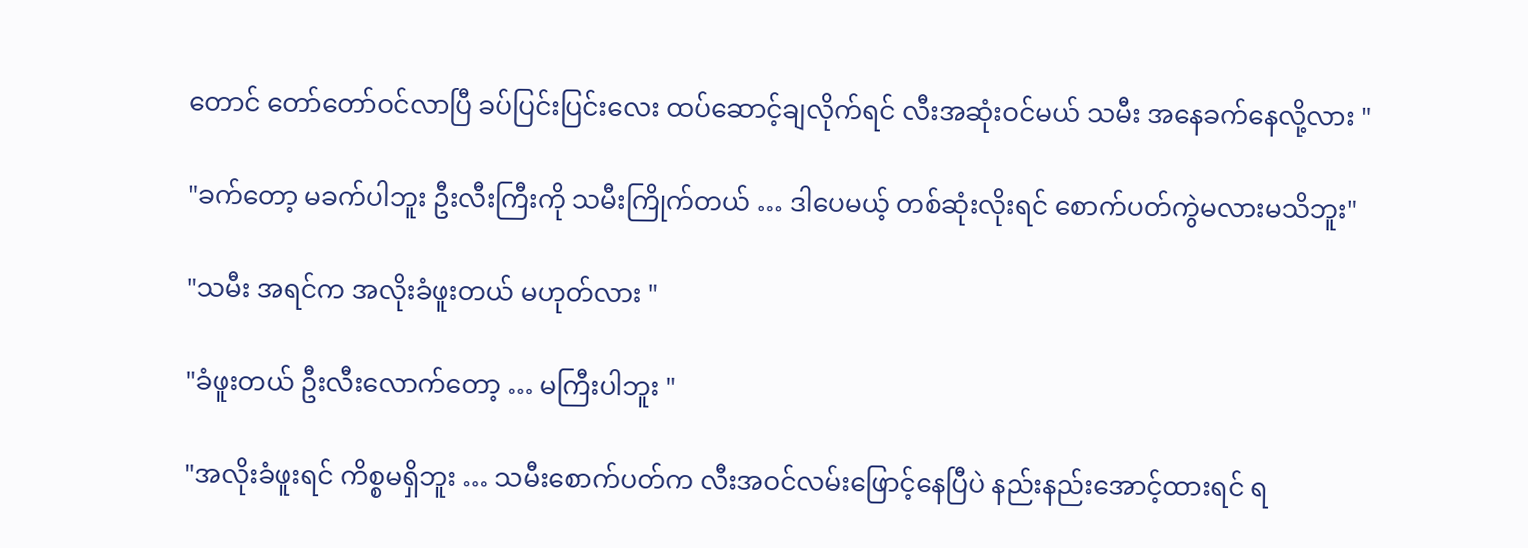တောင် တော်တော်ဝင်လာပြီ ခပ်ပြင်းပြင်းလေး ထပ်ဆောင့်ချလိုက်ရင် လီးအဆုံးဝင်မယ် သမီး အနေခက်နေလို့လား "

"ခက်တော့ မခက်ပါဘူး ဦးလီးကြီးကို သမီးကြိုက်တယ် … ဒါပေမယ့် တစ်ဆုံးလိုးရင် စောက်ပတ်ကွဲမလားမသိဘူး"

"သမီး အရင်က အလိုးခံဖူးတယ် မဟုတ်လား "

"ခံဖူးတယ် ဦးလီးလောက်တော့ … မကြီးပါဘူး "

"အလိုးခံဖူးရင် ကိစ္စမရှိဘူး … သမီးစောက်ပတ်က လီးအဝင်လမ်းဖြောင့်နေပြီပဲ နည်းနည်းအောင့်ထားရင် ရ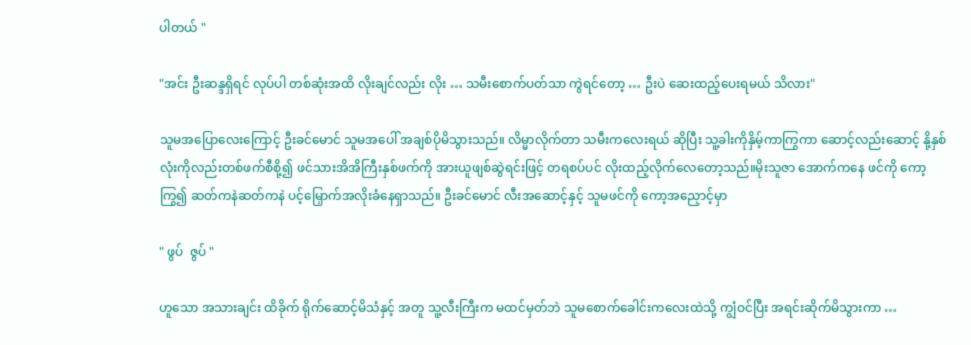ပါတယ် "

"အင်း ဦးဆန္ဒရှိရင် လုပ်ပါ တစ်ဆုံးအထိ လိုးချင်လည်း လိုး … သမီးစောက်ပတ်သာ ကွဲရင်တော့ … ဦးပဲ ဆေးထည့်ပေးရမယ် သိလား"

သူမအပြောလေးကြောင့် ဦးခင်မောင် သူမအပေါ် အချစ်ပိုမိသွားသည်။ လိမ္မာလိုက်တာ သမီးကလေးရယ် ဆိုပြီး သူ့ခါးကိုနှိမ့်ကာကြွကာ ဆောင့်လည်းဆောင့် နို့နှစ်လုံးကိုလည်းတစ်ဖက်စီစို့၍ ဖင်သားအိအိကြီးနှစ်ဖက်ကို အားယူဖျစ်ဆွဲရင်းဖြင့် တရစပ်ပင် လိုးထည့်လိုက်လေတော့သည်။မိုးသူဇာ အောက်ကနေ ဖင်ကို ကော့ကြွ၍ ဆတ်ကနဲဆတ်ကနဲ ပင့်မြှောက်အလိုးခံနေရှာသည်။ ဦးခင်မောင် လီးအဆောင့်နှင့် သူမဖင်ကို ကော့အညှောင့်မှာ

" ဖွပ်  ဇွပ် "

ဟူသော အသားချင်း ထိခိုက် ရိုက်ဆောင့်မိသံနှင့် အတူ သူ့လီးကြီးက မထင်မှတ်ဘဲ သူမစောက်ခေါင်းကလေးထဲသို့ ကျွံဝင်ပြီး အရင်းဆိုက်မိသွားကာ …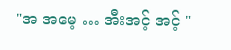"အ အမေ့ … အီးအင့် အင့် "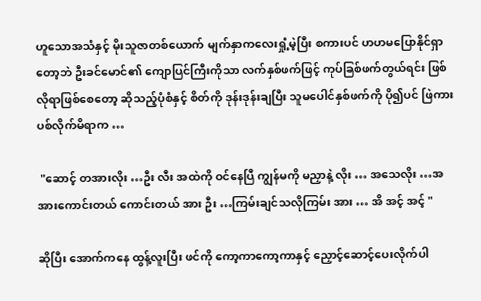ဟူသောအသံနှင့် မိုးသူဇာတစ်ယောက် မျက်နှာကလေးရှုံ့မဲ့ပြီး စကားပင် ဟဟမပြောနိုင်ရှာတော့ဘဲ ဦးခင်မောင်၏ ကျောပြင်ကြီးကိုသာ လက်နှစ်ဖက်ဖြင့် ကုပ်ခြစ်ဖက်တွယ်ရင်း ဖြစ်လိုရာဖြစ်စေတော့ ဆိုသည့်ပုံစံနှင့် စိတ်ကို ဒုန်းဒုန်းချပြီး သူမပေါင်နှစ်ဖက်ကို ပို၍ပင် ဖြဲကားပစ်လိုက်မိရာက …

 "ဆောင့် တအားလိုး …ဦး လီး အထဲကို ဝင်နေပြီ ကျွန်မကို မညှာနဲ့ လိုး … အသေလိုး …အ အားကောင်းတယ် ကောင်းတယ် အား ဦး …ကြမ်းချင်သလိုကြမ်း အား … အိ အင့် အင့် "

ဆိုပြီး အောက်ကနေ ထွန့်လူးပြီး ဖင်ကို ကော့ကာကော့ကာနှင့် ညှောင့်ဆောင့်ပေးလိုက်ပါ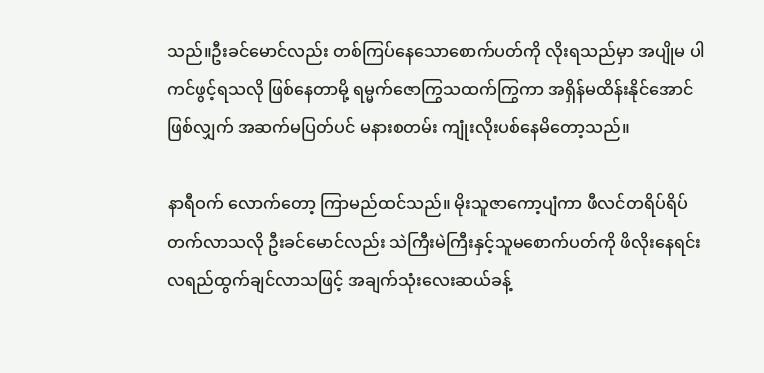သည်။ဦးခင်မောင်လည်း တစ်ကြပ်နေသောစောက်ပတ်ကို လိုးရသည်မှာ အပျိုမ ပါကင်ဖွင့်ရသလို ဖြစ်နေတာမို့ ရမ္မက်ဇောကြွသထက်ကြွကာ အရှိန်မထိန်းနိုင်အောင်ဖြစ်လျှက် အဆက်မပြတ်ပင် မနားစတမ်း ကျုံးလိုးပစ်နေမိတော့သည်။

နာရီဝက် လောက်တော့ ကြာမည်ထင်သည်။ မိုးသူဇာကော့ပျံကာ ဖီလင်တရိပ်ရိပ်တက်လာသလို ဦးခင်မောင်လည်း သဲကြီးမဲကြီးနှင့်သူမစောက်ပတ်ကို ဖိလိုးနေရင်း လရည်ထွက်ချင်လာသဖြင့် အချက်သုံးလေးဆယ်ခန့်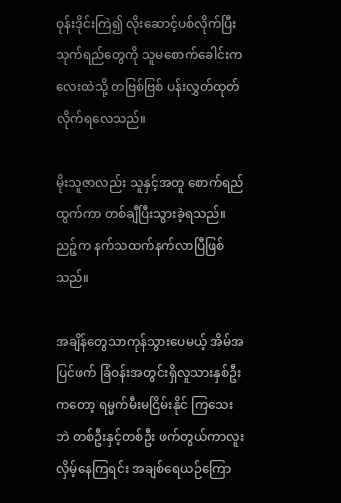ဝုန်းဒိုင်းကြဲ၍ လိုးဆောင့်ပစ်လိုက်ပြီး သုက်ရည်တွေကို သူမစောက်ခေါင်းကလေးထဲသို့ တဗြစ်ဗြစ် ပန်းလွှတ်ထုတ်လိုက်ရလေသည်။

မိုးသူဇာလည်း သူနှင့်အတူ စောက်ရည်ထွက်ကာ တစ်ချီပြီးသွားခဲ့ရသည်။ညဉ့်က နက်သထက်နက်လာပြီဖြစ်သည်။

အချိန်တွေသာကုန်သွားပေမယ့် အိမ်အပြင်ဖက် ခြံဝန်းအတွင်းရှိလူသားနှစ်ဦးကတော့ ရမ္မက်မီးမငြိမ်းနိုင် ကြသေးဘဲ တစ်ဦးနှင့်တစ်ဦး ဖက်တွယ်ကာလူးလှိမ့်နေကြရင်း အချစ်ရေယဉ်ကြော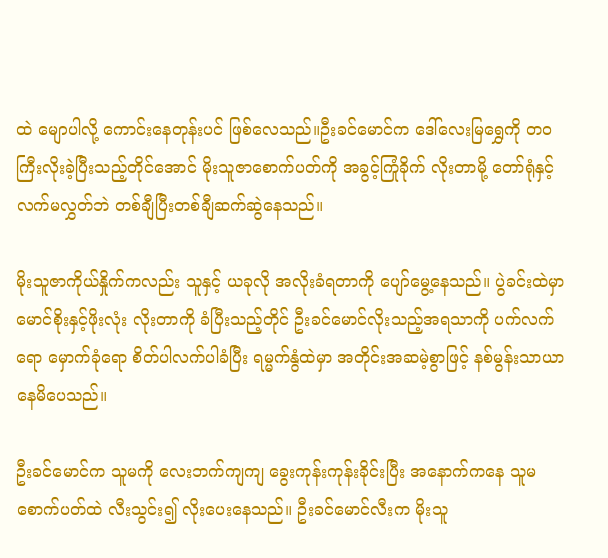ထဲ မျောပါလို့ ကောင်းနေတုန်းပင် ဖြစ်လေသည်။ဦးခင်မောင်က ဒေါ်လေးမြရွှေကို တဝကြီးလိုးခဲ့ပြီးသည့်တိုင်အောင် မိုးသူဇာစောက်ပတ်ကို အခွင့်ကြုံခိုက် လိုးတာမို့ တော်ရုံနှင့်လက်မလွှတ်ဘဲ တစ်ချီပြီးတစ်ချီဆက်ဆွဲနေသည်။

မိုးသူဇာကိုယ်နှိုက်ကလည်း သူနှင့် ယခုလို အလိုးခံရတာကို ပျော်မွေ့နေသည်။ ပွဲခင်းထဲမှာ မောင်စိုးနှင့်ဖိုးလုံး လိုးတာကို ခံပြီးသည့်တိုင် ဦးခင်မောင်လိုးသည့်အရသာကို ပက်လက်ရော မှောက်ခုံရော စိတ်ပါလက်ပါခံပြီး ရမ္မက်နွံထဲမှာ အတိုင်းအဆမဲ့စွာဖြင့် နစ်မွန်းသာယာနေမိပေသည်။

ဦးခင်မောင်က သူမကို လေးဘက်ကျကျ ခွေးကုန်းကုန်းခိုင်းပြီး အနောက်ကနေ သူမစောက်ပတ်ထဲ လီးသွင်း၍ လိုးပေးနေသည်။ ဦးခင်မောင်လီးက မိုးသူ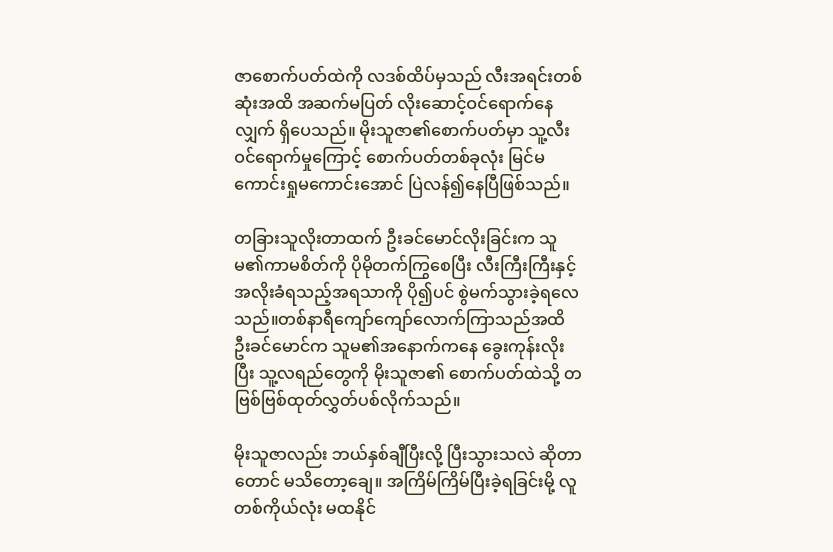ဇာစောက်ပတ်ထဲကို လဒစ်ထိပ်မှသည် လီးအရင်းတစ်ဆုံးအထိ အဆက်မပြတ် လိုးဆောင့်ဝင်ရောက်နေလျှက် ရှိပေသည်။ မိုးသူဇာ၏စောက်ပတ်မှာ သူ့လီးဝင်ရောက်မှုကြောင့် စောက်ပတ်တစ်ခုလုံး မြင်မကောင်းရှုမကောင်းအောင် ပြဲလန်၍နေပြီဖြစ်သည်။

တခြားသူလိုးတာထက် ဦးခင်မောင်လိုးခြင်းက သူမ၏ကာမစိတ်ကို ပိုမိုတက်ကြွစေပြီး လီးကြီးကြီးနှင့်အလိုးခံရသည့်အရသာကို ပို၍ပင် စွဲမက်သွားခဲ့ရလေသည်။တစ်နာရီကျော်ကျော်လောက်ကြာသည်အထိ ဦးခင်မောင်က သူမ၏အနောက်ကနေ ခွေးကုန်းလိုးပြီး သူ့လရည်တွေကို မိုးသူဇာ၏ စောက်ပတ်ထဲသို့ တဗြစ်ဗြစ်ထုတ်လွှတ်ပစ်လိုက်သည်။

မိုးသူဇာလည်း ဘယ်နှစ်ချီပြီးလို့ ပြီးသွားသလဲ ဆိုတာတောင် မသိတော့ချေ။ အကြိမ်ကြိမ်ပြီးခဲ့ရခြင်းမို့ လူတစ်ကိုယ်လုံး မထနိုင်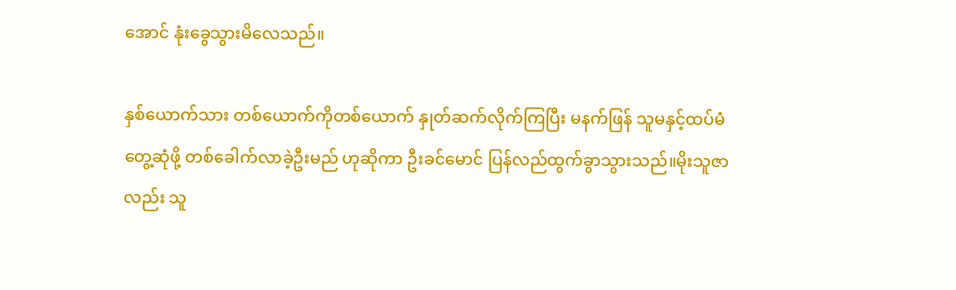အောင် နုံးခွေသွားမိလေသည်။

နှစ်ယောက်သား တစ်ယောက်ကိုတစ်ယောက် နှုတ်ဆက်လိုက်ကြပြီး မနက်ဖြန် သူမနှင့်ထပ်မံတွေ့ဆုံဖို့ တစ်ခေါက်လာခဲ့ဦးမည် ဟုဆိုကာ ဦးခင်မောင် ပြန်လည်ထွက်ခွာသွားသည်။မိုးသူဇာလည်း သူ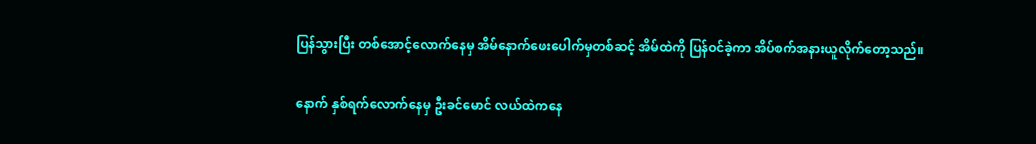ပြန်သွားပြီး တစ်အောင့်လောက်နေမှ အိမ်နောက်ဖေးပေါက်မှတစ်ဆင့် အိမ်ထဲကို ပြန်ဝင်ခဲ့ကာ အိပ်စက်အနားယူလိုက်တော့သည်။

နောက် နှစ်ရက်လောက်နေမှ ဦးခင်မောင် လယ်ထဲကနေ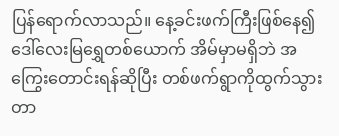ပြန်ရောက်လာသည်။ နေ့ခင်းဖက်ကြီးဖြစ်နေ၍ ဒေါ်လေးမြရွှေတစ်ယောက် အိမ်မှာမရှိဘဲ အကြွေးတောင်းရန်ဆိုပြီး တစ်ဖက်ရွာကိုထွက်သွားတာ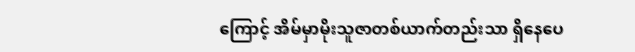ကြောင့် အိမ်မှာမိုးသူဇာတစ်ယာက်တည်းသာ ရှိနေပေ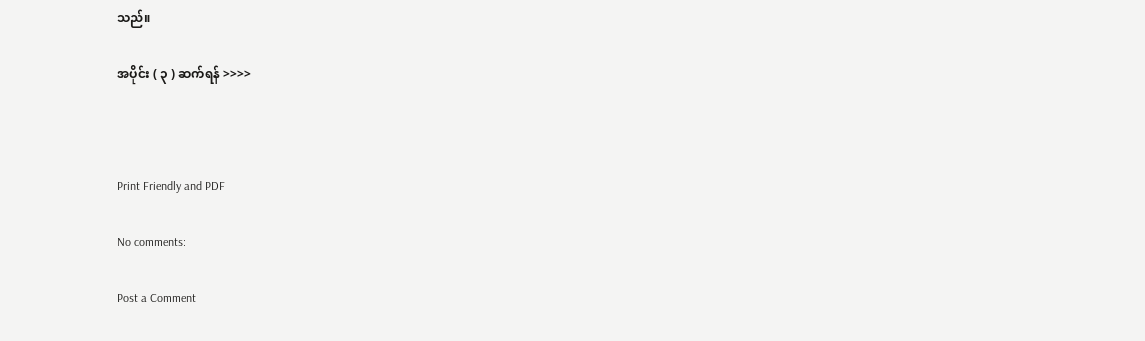သည်။

အပိုင်း ( ၃ ) ဆက်ရန် >>>>



Print Friendly and PDF

No comments:

Post a Comment